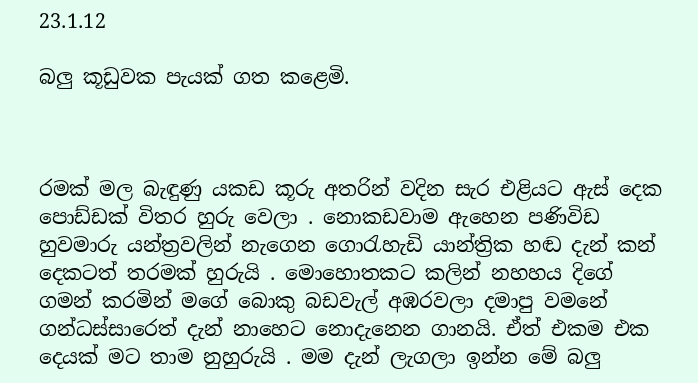23.1.12

බලු කූඩුවක පැයක් ගත කළෙමි.



රමක් මල බැඳුණු යකඩ කූරු අතරින් වදින සැර එළියට ඇස් දෙක පොඩ්ඩක් විතර හුරු වෙලා . නොකඩවාම ඇහෙන පණිවිඩ හුවමාරු යන්ත්‍රවලින් නැගෙන ගොරැහැඩි යාන්ත්‍රික හඬ දැන් කන් දෙකටත් තරමක් හුරුයි . මොහොතකට කලින් නහහය දිගේ ගමන් කරමින් මගේ බොකු බඩවැල් අඹරවලා දමාපු වමනේ ගන්ධස්සාරෙත් දැන් නාහෙට නොදැනෙන ගානයි. ඒත් එකම එක දෙයක් මට තාම නුහුරුයි . මම දැන් ලැගලා ඉන්න මේ බලු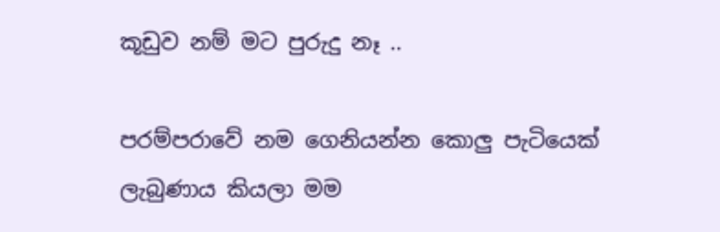කූඩුව නම් මට පුරුදු නෑ ..

පරම්පරාවේ නම ගෙනියන්න කොලු පැටියෙක් ලැබුණාය කියලා මම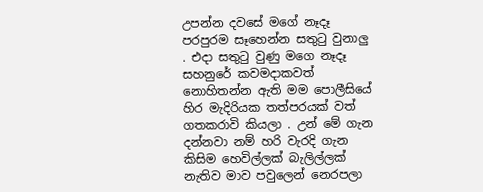උපන්න දවසේ මගේ නෑදෑ පරපුරම සෑහෙන්න සතුටු වුනාලු . එදා සතුටු වුණු මගෙ නෑදෑ සහනුරේ කවමදාකවත් නොහිතන්න ඇති මම පොලීසියේ හිර මැදිරියක තත්පරයක් වත් ගතකරාවි කියලා . උන් මේ ගැන දන්නවා නම් හරි වැරදි ගැන කිසිම හෙවිල්ලක් බැලිල්ලක් නැතිව මාව පවුලෙන් නෙරපලා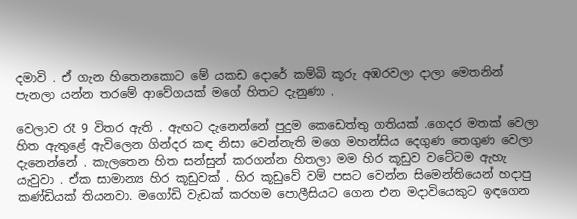දමාවි . ඒ ගැන හිතෙනකොට මේ යකඩ දොරේ කම්බි කූරු අඹරවලා දාලා මෙතනින් පැනලා යන්න තරමේ ආවේගයක් මගේ හිතට දැනුණා .

වෙලාව රෑ 9 විතර ඇති . ඇඟට දැනෙන්නේ පුදුම කෙඩෙත්තු ගතියක් .ගෙදර මතක් වෙලා හිත ඇතුළේ ඇවිලෙන ගින්දර කඳ නිසා වෙන්නැති මගෙ මහන්සිය දෙගුණ තෙගුණ වෙලා දැනෙන්නේ . කැලතෙන හිත සන්සුන් කරගන්න හිතලා මම හිර කූඩුව වටේටම ඇහැ යැවුවා . ඒක සාමාන්‍ය හිර කූඩුවක් . හිර කූඩුවේ වම් පසට වෙන්න සිමෙන්තියෙන් හදාපු කණ්ඩියක් තියනවා. මගෝඩි වැඩක් කරහම පොලීසියට ගෙන එන මදාවියෙකුට ඉඳගෙන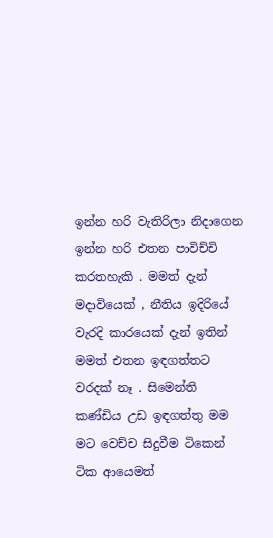ඉන්න හරි වැතිරිලා නිදාගෙන ඉන්න හරි එතන පාවිච්චි කරතහැකි . මමත් දැන් මදාවියෙක් , නීතිය ඉදිරියේ වැරදි කාරයෙක් දැන් ඉතින් මමත් එතන ඉඳගත්තට වරදක් නෑ . සිමෙන්ති කණ්ඩිය උඩ ඉඳගත්තු මම මට වෙච්ච සිදුවීම ටිකෙන් ටික ආයෙමත්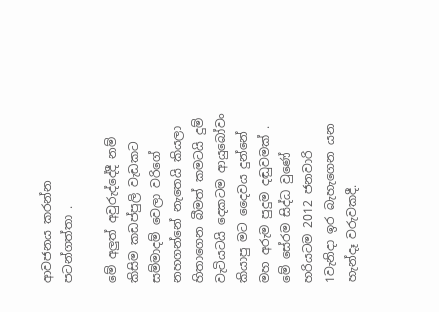ආවජනය කරන්න පටන්ගත්තා .

මේ අලුත් අවුරුද්දේදී නම් කිසිම කඩප්පුලි වැඩකට සම්මාදම් වෙලා වරිගේ නහගන්නේ නැතෙයි කියලා හිතාගෙන බීමත් කමටයි දුම් වැටියටයි දෙකටම ආයුබෝවං කියාපු මට දෛවය දුන්නේ මහ අරුම පුදුම දඬුවමක් . මේ සේරම සිද්ධ වුණේ හරියටම 2012 ජනවාරි 1වැනිදා ඉර බැහැගෙන යන හැන්දෑ වරුවකදී.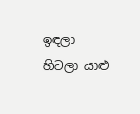ඉඳලා හිටලා යාළු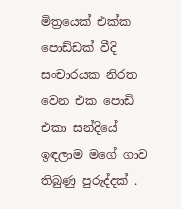මිත්‍රයෙක් එක්ක පොඩ්ඩක් වීදි සංචාරයක නිරත වෙන එක පොඩි එකා සන්දියේ ඉඳලාම මගේ ගාව තිබුණු පුරුද්දක් .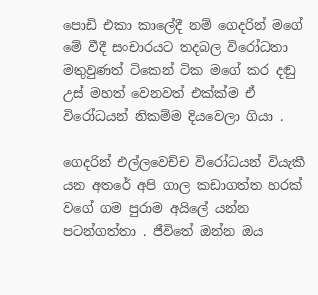පොඩි එකා කාලේදී නම් ගෙදරින් මගේ මේ වීදී සංචාරයට තදබල විරෝධතා මතුවුණත් ටිකෙන් ටික මගේ කර දඬු උස් මහත් වෙනවත් එක්ක්ම ඒ විරෝධයන් නිකම්ම දියවෙලා ගියා .

ගෙදරින් එල්ලවෙච්ච විරෝධයන් වියැකී යන අතරේ අපි ගාල කඩාගත්ත හරක් වගේ ගම පුරාම අයිලේ යන්න පටන්ගත්තා . ජීවිතේ ඔන්න ඔය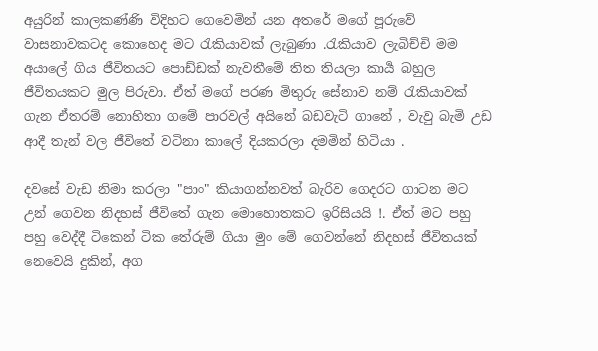අයුරින් කාලකණ්ණි විදිහට ගෙවෙමින් යන අතරේ මගේ පූරුවේ වාසනාවකටද කොහෙද මට රැකියාවක් ලැබුණා .රැකියාව ලැබිච්චි මම අයාලේ ගිය ජීවිතයට පොඩ්ඩක් නැවතීමේ තිත තියලා කාර්‍ය බහුල ජීවිතයකට මුල පිරුවා. ඒත් මගේ පරණ මිතුරු සේනාව නම් රැකියාවක් ගැන ඒතරම් නොහිතා ගමේ පාරවල් අයිනේ බඩවැටි ගානේ , වැවු බැමි උඩ ආදී තැන් වල ජීවිතේ වටිනා කාලේ දියකරලා දමමින් හිටියා .

දවසේ වැඩ නිමා කරලා "පාං" කියාගන්නවත් බැරිව ගෙදරට ගාටන මට උන් ගෙවන නිදහස් ජීවිතේ ගැන මොහොතකට ඉරිසියයි !. ඒත් මට පහු පහු වෙද්දී ටිකෙන් ටික තේරුම් ගියා මුං මේ ගෙවන්නේ නිදහස් ජීවිතයක් නෙවෙයි දුකින්, අග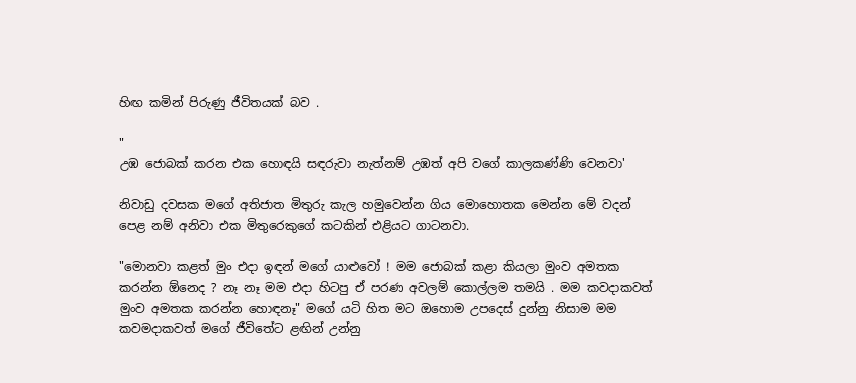හිඟ කමින් පිරුණු ජීවිතයක් බව .

"
උඹ ජොබක් කරන එක හොඳයි සඳරුවා නැත්නම් උඹත් අපි වගේ කාලකණ්ණි වෙනවා'

නිවාඩු දවසක මගේ අතිජාත මිතුරු කැල හමුවෙන්න ගිය මොහොතක මෙන්න මේ වදන් පෙළ නම් අනිවා එක මිතුරෙකුගේ කටකින් එළියට ගාටනවා.

"මොනවා කළත් මුං එදා ඉඳන් මගේ යාළුවෝ ! මම ජොබක් කළා කියලා මුංව අමතක කරන්න ඕනෙද ? නෑ නෑ මම එදා හිටපු ඒ පරණ අවලම් කොල්ලම තමයි . මම කවදාකවත් මුංව අමතක කරන්න හොඳනෑ" මගේ යටි හිත මට ඔහොම උපදෙස් දුන්නු නිසාම මම කවමදාකවත් මගේ ජීවිතේට ළඟින් උන්නු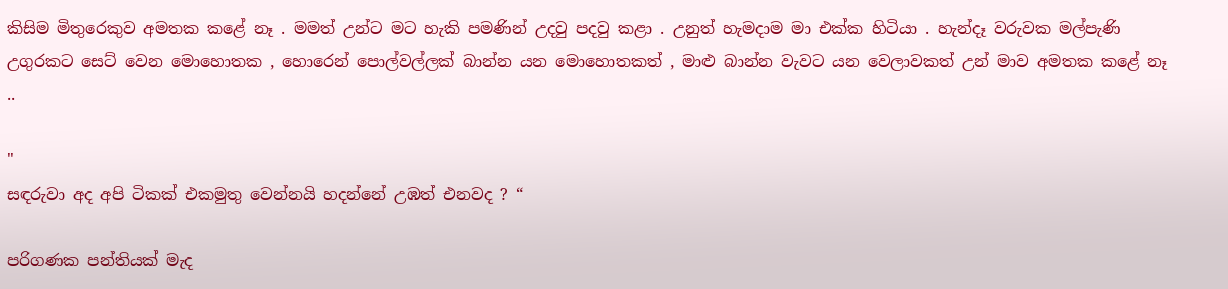කිසිම මිතුරෙකුව අමතක කළේ නෑ . මමත් උන්ට මට හැකි පමණින් උදවු පදවු කළා . උනුත් හැමදාම මා එක්ක හිටියා . හැන්දෑ වරුවක මල්පැණි උගුරකට සෙට් වෙන මොහොතක , හොරෙන් පොල්වල්ලක් බාන්න යන මොහොතකත් , මාළු බාන්න වැවට යන වෙලාවකත් උන් මාව අමතක කළේ නෑ ..

"
සඳරුවා අද අපි ටිකක් එකමුතු වෙන්නයි හදන්නේ උඹත් එනවද ? “

පරිගණක පන්තියක් මැද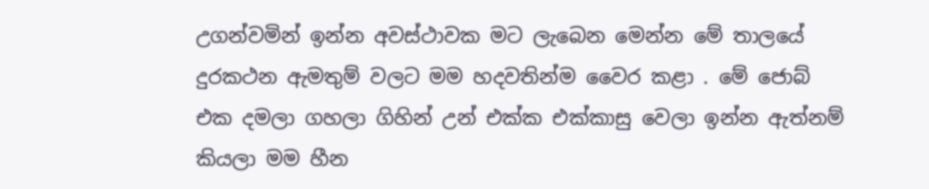උගන්වමින් ඉන්න අවස්ථාවක මට ලැබෙන මෙන්න මේ තාලයේ දුරකථන ඇමතුම් වලට මම හදවතින්ම වෛර කළා . මේ ජොබ් එක දමලා ගහලා ගිහින් උන් එක්ක එක්කාසු වෙලා ඉන්න ඇත්නම් කියලා මම හීන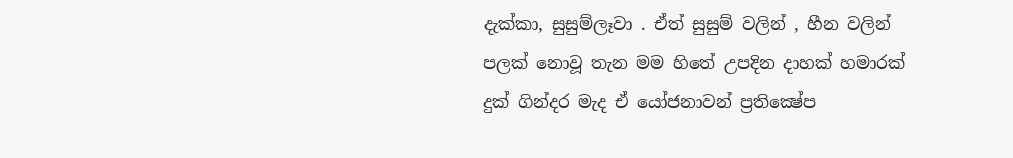දැක්කා, සුසුම්ලෑවා . ඒත් සුසුම් වලින් , හීන වලින් පලක් නොවූ තැන මම හිතේ උපදින දාහක් හමාරක් දුක් ගින්දර මැද ඒ යෝජනාවන් ප්‍රතික්‍ෂේප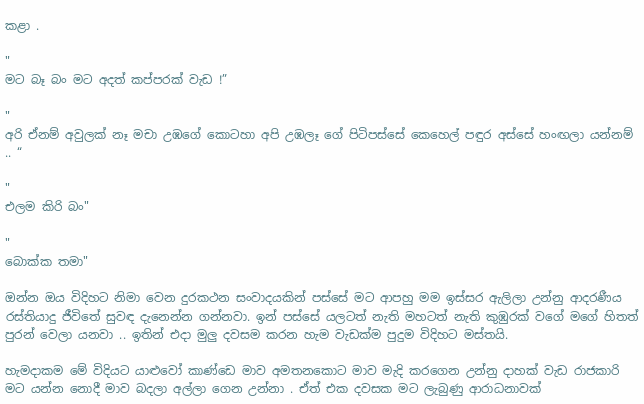කළා .

"
මට බෑ බං මට අදත් කප්පරක් වැඩ !”

"
අරි ඒනම් අවුලක් නෑ මචා උඹගේ කොටහා අපි උඹලෑ ගේ පිටිපස්සේ කෙහෙල් පඳුර අස්සේ හංඟලා යන්නම් .. “

"
එලම කිරි බං‍‍"

"
බොක්ක තමා"

ඔන්න ඔය විදිහට නිමා වෙන දුරකථන සංවාදයකින් පස්සේ මට ආපහු මම ඉස්සර ඇලිලා උන්නු ආදරණීය රස්තියාදු ජීවිතේ සුවඳ දැනෙන්න ගන්නවා. ඉන් පස්සේ යලටත් නැති මහටත් නැති කුඹුරක් වගේ මගේ හිතත් පුරන් වෙලා යනවා .. ඉතින් එදා මුලු දවසම කරන හැම වැඩක්ම පුදුම විදිහට මස්තයි.

හැමදාකම මේ විදියට යාළුවෝ කාණ්ඩෙ මාව අමතනකොට මාව මැදි කරගෙන උන්නු දාහක් වැඩ රාජකාරි මට යන්න නොදී මාව බදලා අල්ලා ගෙන උන්නා . ඒත් එක දවසක මට ලැබුණු ආරාධනාවක්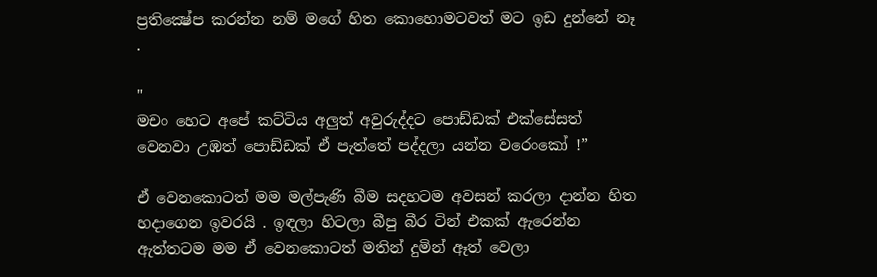ප්‍රතික්‍ෂේප කරන්න නම් මගේ හිත කොහොමටවත් මට ඉඩ දුන්නේ නෑ .

"
මචං හෙට අපේ කට්ටිය අලුත් අවුරුද්දට පොඩ්ඩක් එක්සේසත් වෙනවා උඹත් පොඩ්ඩක් ඒ පැත්තේ පද්දලා යන්න වරෙංකෝ !”

ඒ වෙනකොටත් මම මල්පැණි බීම සදහටම අවසන් කරලා දාන්න හිත හදාගෙන ඉවරයි . ඉඳලා හිටලා බීපු බීර ටින් එකක් ඇරෙන්න ඇත්තටම මම ඒ වෙනකොටත් මතින් දුමින් ඈත් වෙලා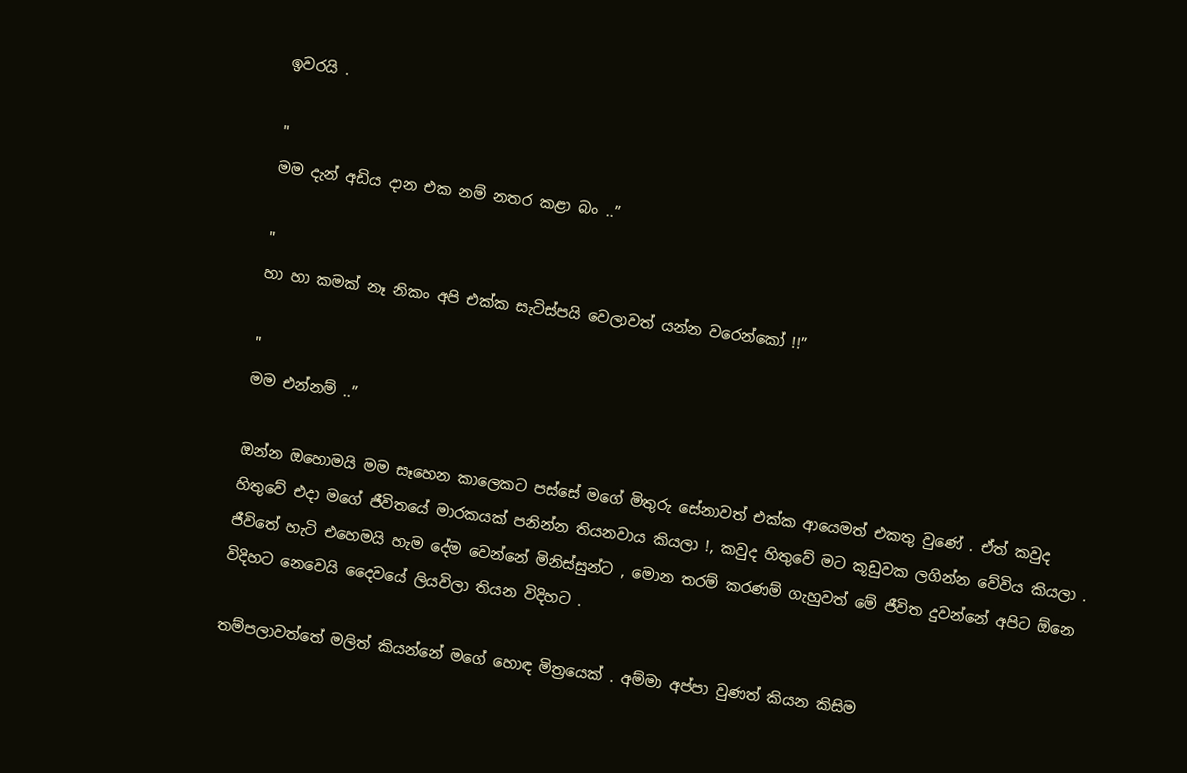ඉවරයි .

"
මම දැන් අඩිය දාන එක නම් නතර කළා බං ..”

"
හා හා කමක් නෑ නිකං අපි එක්ක සැටිස්පයි වෙලාවත් යන්න වරෙන්කෝ !!”

"
මම එන්නම් ..”

ඔන්න ඔහොමයි මම සෑහෙන කාලෙකට පස්සේ මගේ මිතුරු සේනාවත් එක්ක ආයෙමත් එකතු වුණේ . ඒත් කවුද හිතුවේ එදා මගේ ජීවිතයේ මාරකයක් පනින්න තියනවාය කියලා !, කවුද හිතුවේ මට කූඩුවක ලගින්න වේවිය කියලා . ජීවිතේ හැටි එහෙමයි හැම දේම වෙන්නේ මිනිස්සුන්ට , මොන තරම් කරණම් ගැහුවත් මේ ජීවිත දුවන්නේ අපිට ඕනෙ විදිහට නෙවෙයි දෛවයේ ලියවිලා තියන විදිහට .

තම්පලාවත්තේ මලිත් කියන්නේ මගේ හොඳ මිත්‍රයෙක් . අම්මා අප්පා වුණත් කියන කිසිම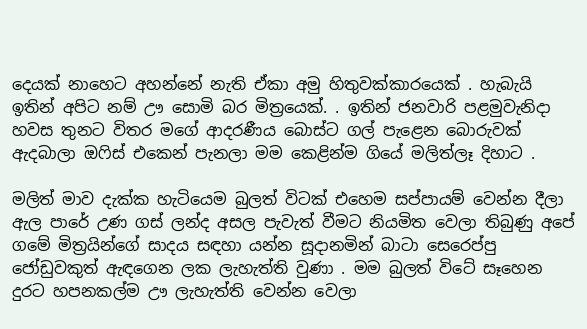දෙයක් නාහෙට අහන්නේ නැති ඒකා අමු හිතුවක්කාරයෙක් . හැබැයි ඉතින් අපිට නම් ඌ සොමි බර මිත්‍රයෙක්. . ඉතින් ජනවාරි පළමුවැනිදා හවස තුනට විතර මගේ ආදරණීය බොස්ට ගල් පැළෙන බොරුවක් ඇදබාලා ඔෆිස් එකෙන් පැනලා මම කෙළින්ම ගියේ මලිත්ලෑ දිහාට .

මලිත් මාව දැක්ක හැටියෙම බුලත් විටක් එහෙම සප්පායම් වෙන්න දීලා ඇල පාරේ උණ ගස් ලන්ද අසල පැවැත් වීමට නියමිත වෙලා තිබුණු අපේ ගමේ මිත්‍රයින්ගේ සාදය සඳහා යන්න සූදානමින් බාටා සෙරෙප්පු ජෝඩුවකුත් ඇඳගෙන ලක ලැහැත්ති වුණා . මම බුලත් විටේ සෑහෙන දුරට හපනකල්ම ඌ ලැහැත්ති වෙන්න වෙලා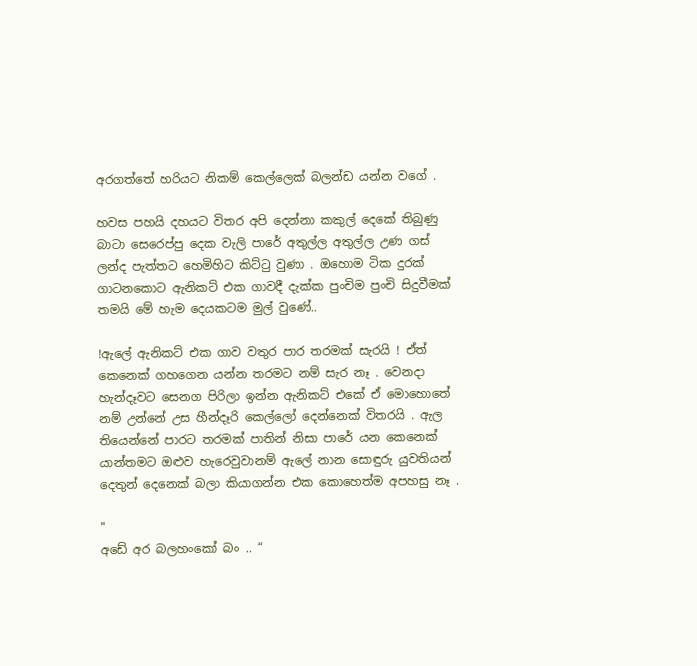අරගත්තේ හරියට නිකම් කෙල්ලෙක් බලන්ඩ යන්න වගේ .

හවස පහයි දහයට විතර අපි දෙන්නා කකුල් දෙකේ තිබුණු බාටා සෙරෙප්පු දෙක වැලි පාරේ අතුල්ල අතුල්ල උණ ගස් ලන්ද පැත්තට හෙමිහිට කිට්ටු වුණා . ඔහොම ටික දුරක් ගාටනකොට ඇනිකට් එක ගාවදී දැක්ක පුංචිම පුංචි සිදුවීමක් තමයි මේ හැම දෙයකටම මුල් වුණේ..

!ඇලේ ඇනිකට් එක ගාව වතුර පාර තරමක් සැරයි ! ඒත් කෙනෙක් ගහගෙන යන්න තරමට නම් සැර නෑ . වෙනදා හැන්දෑවට සෙනග පිරිලා ඉන්න ඇනිකට් එකේ ඒ මොහොතේ නම් උන්නේ උස හීන්දෑරි කෙල්ලෝ දෙන්නෙක් විතරයි . ඇල තියෙන්නේ පාරට තරමක් පාතින් නිසා පාරේ යන කෙනෙක් යාන්තමට ඔළුව හැරෙවුවානම් ඇලේ නාන සොඳුරු යුවතියන් දෙතුන් දෙනෙක් බලා කියාගන්න එක කොහෙත්ම අපහසු නෑ .

"
අඩේ අර බලහංකෝ බං .. “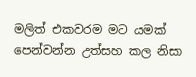මලිත් එකවරම මට යමක් පෙන්වන්න උත්සහ කල නිසා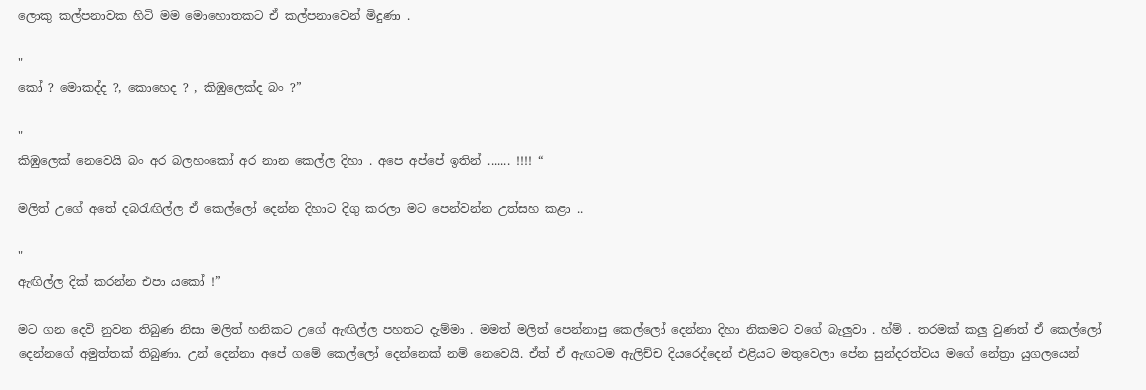ලොකු කල්පනාවක හිටි මම මොහොතකට ඒ කල්පනාවෙන් මිදුණා .

"
කෝ ? මොකද්ද ?, කොහෙද ? , කිඹුලෙක්ද බං ?”

"
කිඹුලෙක් නෙවෙයි බං අර බලහංකෝ අර නාන කෙල්ල දිහා . අපෙ අප්පේ ඉතින් ....... !!!! “

මලිත් උගේ අතේ දබරැඟිල්ල ඒ කෙල්ලෝ දෙන්න දිහාට දිගු කරලා මට පෙන්වන්න උත්සහ කළා ..

"
ඇඟිල්ල දික් කරන්න එපා යකෝ !”

මට ගන දෙවි නුවන තිබුණ නිසා මලිත් හනිකට උගේ ඇඟිල්ල පහතට දැම්මා . මමත් මලිත් පෙන්නාපු කෙල්ලෝ දෙන්නා දිහා නිකමට වගේ බැලුවා . හ්ම් . තරමක් කලු වුණත් ඒ කෙල්ලෝ දෙන්නගේ අමුත්තක් තිබුණා. උන් දෙන්නා අපේ ගමේ කෙල්ලෝ දෙන්නෙක් නම් නෙවෙයි. ඒත් ඒ ඇඟටම ඇලිච්ච දියරෙද්දෙන් එළියට මතුවෙලා පේන සුන්දරත්වය මගේ නේත්‍රා යුගලයෙන්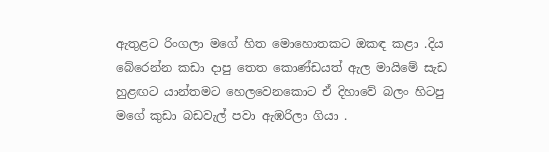ඇතුළට රිංගලා මගේ හිත මොහොතකට ඔකඳ කළා .දිය බේරෙන්න කඩා දාපු තෙත කොණ්ඩයත් ඇල මායිමේ සැඩ හුළඟට යාන්තමට හෙලවෙනකොට ඒ දිහාවේ බලං හිටපු මගේ කුඩා බඩවැල් පවා ඇඹරිලා ගියා .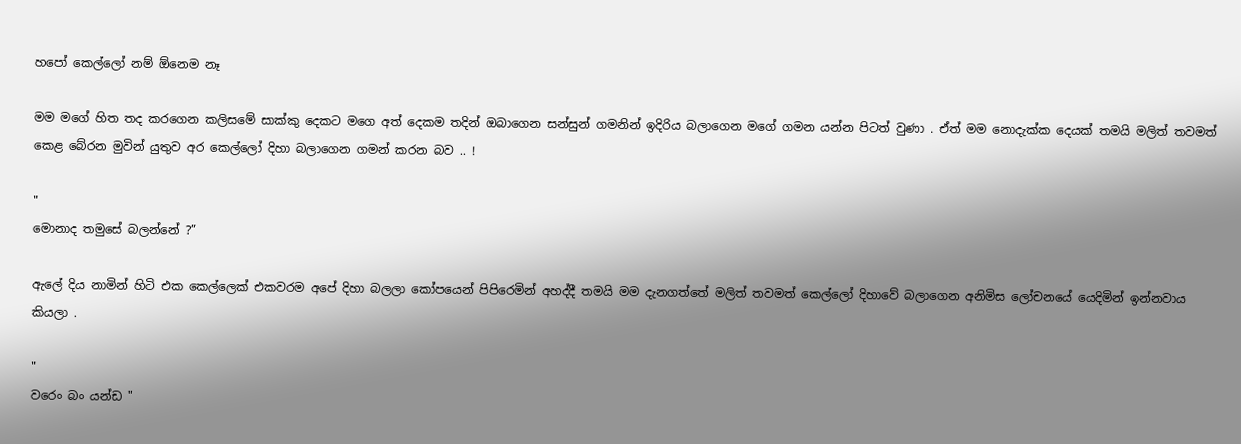හපෝ කෙල්ලෝ නම් ඕනෙම නෑ

මම මගේ හිත තද කරගෙන කලිසමේ සාක්කු දෙකට මගෙ අත් දෙකම තදින් ඔබාගෙන සන්සුන් ගමනින් ඉදිරිය බලාගෙන මගේ ගමන යන්න පිටත් වුණා . ඒත් මම නොදැක්ක දෙයක් තමයි මලිත් තවමත් කෙළ බේරන මුවින් යුතුව අර කෙල්ලෝ දිහා බලාගෙන ගමන් කරන බව .. !

"
මොනාද තමුසේ බලන්නේ ?”

ඇලේ දිය නාමින් හිටි එක කෙල්ලෙක් එකවරම අපේ දිහා බලලා කෝපයෙන් පිපිරෙමින් අහද්දී තමයි මම දැනගත්තේ මලිත් තවමත් කෙල්ලෝ දිහාවේ බලාගෙන අනිමිස ලෝචනයේ යෙදිමින් ඉන්නවාය කියලා .

"
වරෙං බං යන්ඩ "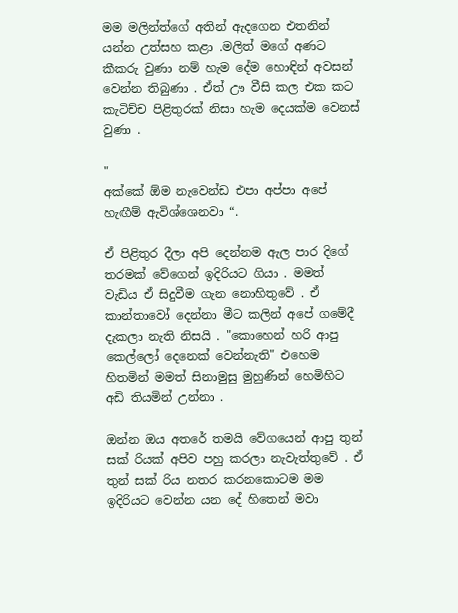මම මලින්ත්ගේ අතින් ඇදගෙන එතනින් යන්න උත්සහ කළා .මලිත් මගේ අණට කීකරු වුණා නම් හැම දේම හොඳින් අවසන් වෙන්න තිබුණා . ඒත් ඌ වීසි කල එක කට කැටිච්ච පිළිතුරක් නිසා හැම දෙයක්ම වෙනස් වුණා .

"
අක්කේ ඕම නැවෙන්ඩ එපා අප්පා අපේ හැඟීම් ඇවිශ්ශෙනවා “.

ඒ පිළිතුර දීලා අපි දෙන්නම ඇල පාර දිගේ තරමක් වේගෙන් ඉදිරියට ගියා . මමත් වැඩිය ඒ සිදුවීම ගැන නොහිතුවේ . ඒ කාන්තාවෝ දෙන්නා මීට කලින් අපේ ගමේදී දැකලා නැති නිසයි . "කොහෙන් හරි ආපු කෙල්ලෝ දෙනෙක් වෙන්නැති" එහෙම හිතමින් මමත් සිනාමුසු මුහුණින් හෙමිහිට අඩි තියමින් උන්නා .

ඔන්න ඔය අතරේ තමයි වේගයෙන් ආපු තුන් සක් රියක් අපිව පහු කරලා නැවැත්තුවේ . ඒ තුන් සක් රිය නතර කරනකොටම මම ඉදිරියට වෙන්න යන දේ හිතෙන් මවා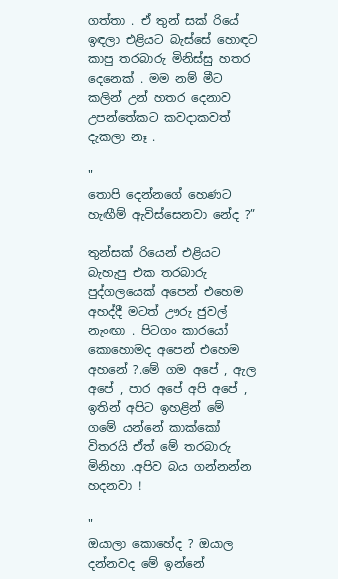ගත්තා . ඒ තුන් සක් රියේ ඉඳලා එළියට බැස්සේ හොඳට කාපු තරබාරු මිනිස්සු හතර දෙනෙක් . මම නම් මීට කලින් උන් හතර දෙනාව උපන්තේකට කවදාකවත් දැකලා නෑ .

"
තොපි දෙන්නගේ හෙණට හැඟීම් ඇවිස්සෙනවා නේද ?”

තුන්සක් රියෙන් එළියට බැහැපු එක තරබාරු පුද්ගලයෙක් අපෙන් එහෙම අහද්දී මටත් ඌරු ජුවල් නැංඟා . පිටගං කාරයෝ කොහොමද අපෙන් එහෙම අහනේ ?.මේ ගම අපේ , ඇල අපේ , පාර අපේ අපි අපේ , ඉතින් අපිට ඉහළින් මේ ගමේ යන්නේ කාක්කෝ විතරයි ඒත් මේ තරබාරු මිනිහා .අපිව බය ගන්නන්න හදනවා !

"
ඔයාලා කොහේද ? ඔයාල දන්නවද මේ ඉන්නේ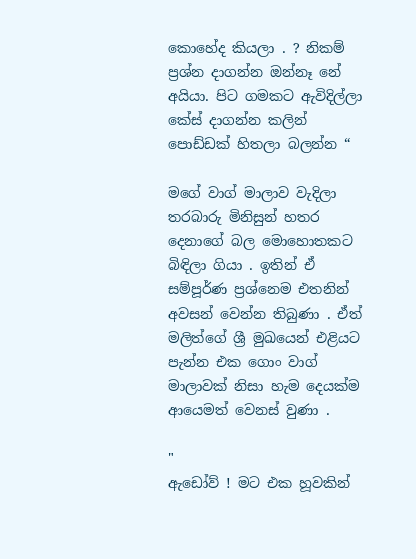කොහේද කියලා . ? නිකම් ප්‍රශ්න දාගන්න ඔන්නෑ නේ අයියා. පිට ගමකට ඇවිදිල්ලා කේස් දාගන්න කලින් පොඩ්ඩක් හිතලා බලන්න “

මගේ වාග් මාලාව වැදිලා තරබාරු මිනිසුන් හතර දෙනාගේ බල මොහොතකට බිඳිලා ගියා . ඉතින් ඒ සම්පූර්ණ ප්‍රශ්නෙම එතනින් අවසන් වෙන්න තිබුණා . ඒත් මලිත්ගේ ශ්‍රී මුඛයෙන් එළියට පැන්න එක ගොං වාග් මාලාවක් නිසා හැම දෙයක්ම ආයෙමත් වෙනස් වුණා .

"
ඇඩෝව් ! මට එක හූවකින්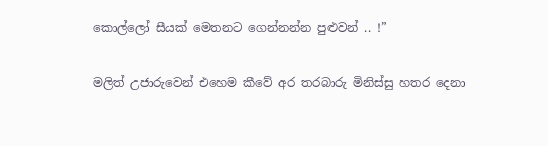කොල්ලෝ සීයක් මෙතනට ගෙන්නන්න පුළුවන් .. !”

මලිත් උජාරුවෙන් එහෙම කීවේ අර තරබාරු මිනිස්සු හතර දෙනා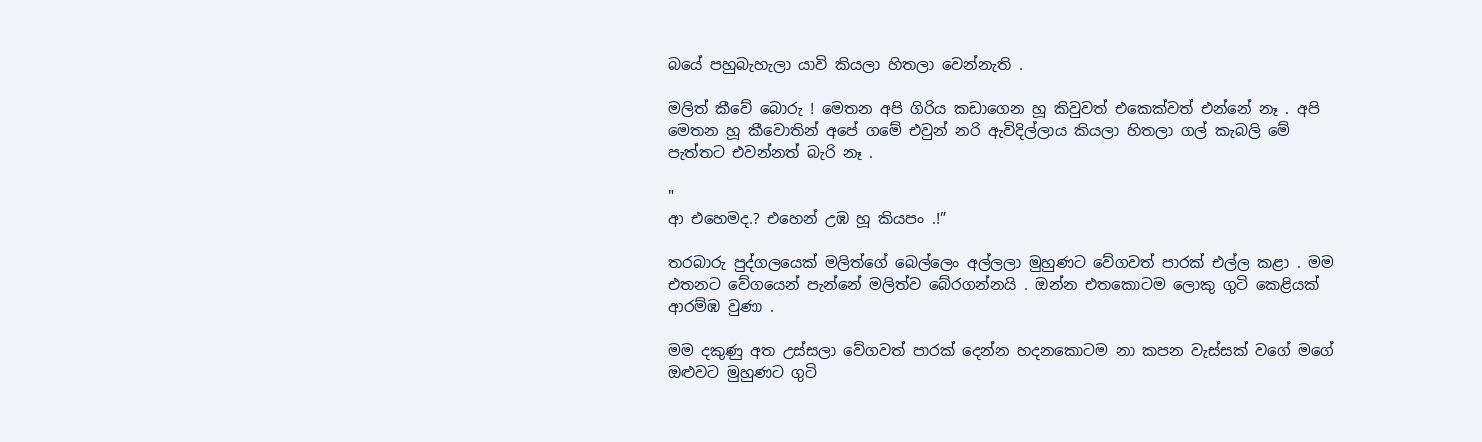බයේ පහුබැහැලා යාවි කියලා හිතලා වෙන්නැති .

මලිත් කීවේ බොරු ! මෙතන අපි ගිරිය කඩාගෙන හූ කිවුවත් එකෙක්වත් එන්නේ නෑ . අපි මෙතන හූ කීවොතින් අපේ ගමේ එවුන් නරි ඇවිදිල්ලාය කියලා හිතලා ගල් කැබලි මේ පැත්තට එවන්නත් බැරි නෑ .

"
ආ එහෙමද.? එහෙන් උඹ හූ කියපං .!”

තරබාරු පුද්ගලයෙක් මලිත්ගේ බෙල්ලෙං අල්ලලා මුහුණට වේගවත් පාරක් එල්ල කළා . මම එතනට වේගයෙන් පැන්නේ මලිත්ව බේරගන්නයි . ඔන්න එතකොටම ලොකු ගුටි කෙළියක් ආරම්ඹ වුණා .

මම දකුණු අත උස්සලා වේගවත් පාරක් දෙන්න හදනකොටම නා කපන වැස්සක් වගේ මගේ ඔළුවට මුහුණට ගුටි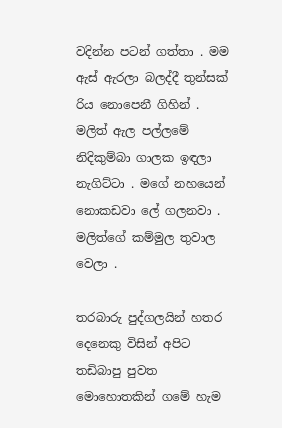වදින්න පටන් ගත්තා . මම ඇස් ඇරලා බලද්දී තුන්සක් රිය නොපෙනී ගිහින් . මලිත් ඇල පල්ලමේ නිදිකුම්බා ගාලක ඉඳලා නැගිට්ටා . මගේ නහයෙන් නොකඩවා ලේ ගලනවා . මලිත්ගේ කම්මුල තුවාල වෙලා .

තරබාරු පුද්ගලයින් හතර දෙනෙකු විසින් අපිට තඩිබාපු පුවත මොහොතකින් ගමේ හැම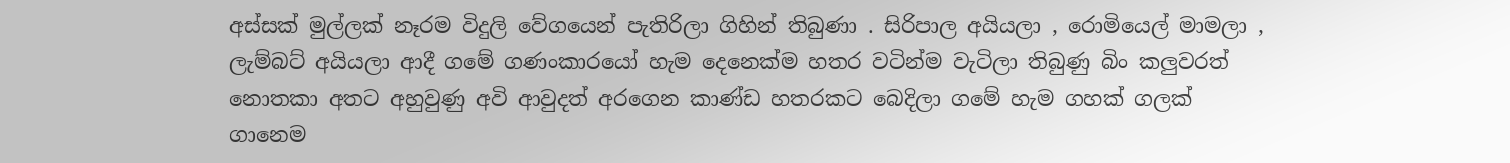අස්සක් මුල්ලක් නෑරම විදුලි වේගයෙන් පැතිරිලා ගිහින් තිබුණා . සිරිපාල අයියලා , රොමියෙල් මාමලා , ලැම්බට් අයියලා ආදී ගමේ ගණංකාරයෝ හැම දෙනෙක්ම හතර වටින්ම වැටිලා තිබුණු බිං කලුවරත් නොතකා අතට අහුවුණු අවි ආවුදත් අරගෙන කාණ්ඩ හතරකට බෙදිලා ගමේ හැම ගහක් ගලක් ගානෙම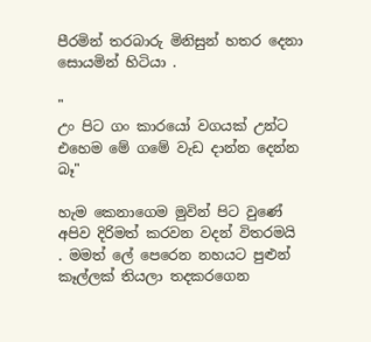පීරමින් තරබාරු මිනිසුන් හතර දෙනා සොයමින් හිටියා .

"
උං පිට ගං කාරයෝ වගයක් උන්ට එහෙම මේ ගමේ වැඩ දාන්න දෙන්න බෑ"

හැම කෙනාගෙම මුවින් පිට වුණේ අපිව දිරිමත් කරවන වදන් විතරමයි . මමත් ලේ පෙරෙන නහයට පුළුන් කෑල්ලක් තියලා තදකරගෙන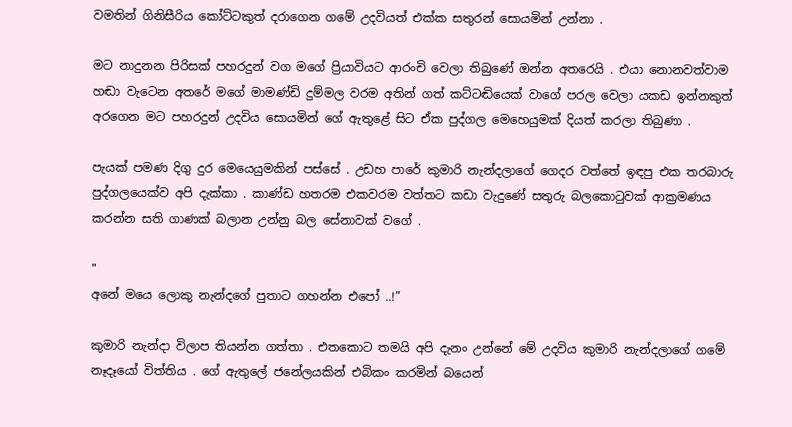වමතින් ගිනිසීරිය කෝට්ටකුත් දරාගෙන ගමේ උදවියත් එක්ක සතුරන් සොයමින් උන්නා .

මට නාදුනන පිරිසක් පහරදුන් වග මගේ ප්‍රියාවියට ආරංචි වෙලා තිබුණේ ඔන්න අතරෙයි . එයා නොනවත්වාම හඬා වැටෙන අතරේ මගේ මාමණ්ඩි දුම්මල වරම අතින් ගත් කට්ටඬියෙක් වාගේ පරල වෙලා යකඩ ඉන්නකුත් අරගෙන මට පහරදුන් උදවිය සොයමින් ගේ ඇතුළේ සිට ඒක පුද්ගල මෙහෙයුමක් දියත් කරලා තිබුණා .

පැයක් පමණ දිගු දුර මෙයෙයුමකින් පස්සේ . උඩහ පාරේ කුමාරි නැන්දලාගේ ගෙදර වත්තේ ඉඳපු එක තරබාරු පුද්ගලයෙක්ව අපි දැක්කා . කාණ්ඩ හතරම එකවරම වත්තට කඩා වැදුණේ සතුරු බලකොටුවක් ආක්‍රමණය කරන්න සති ගාණක් බලාන උන්නු බල සේනාවක් වගේ .

"
අනේ මයෙ ලොකු නැන්දගේ පුතාට ගහන්න එපෝ ..!”

කුමාරි නැන්දා විලාප තියන්න ගත්තා . එතකොට තමයි අපි දැනං උන්නේ මේ උදවිය කුමාරි නැන්දලාගේ ගමේ නෑදෑයෝ විත්තිය . ගේ ඇතුලේ ජනේලයකින් එබිකං කරමින් බයෙන්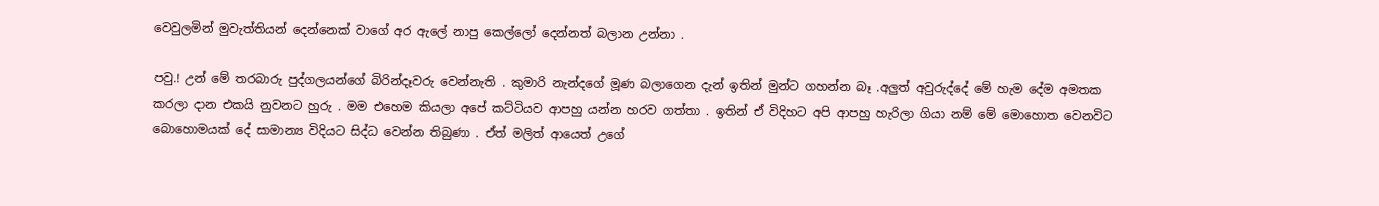වෙවුලමින් මුවැත්තියන් දෙන්නෙක් වාගේ අර ඇලේ නාපු කෙල්ලෝ දෙන්නත් බලාන උන්නා .

පවු.! උන් මේ තරබාරු පුද්ගලයන්ගේ බිරින්දෑවරු වෙන්නැති . කුමාරි නැන්දගේ මූණ බලාගෙන දැන් ඉතින් මුන්ට ගහන්න බෑ .අලුත් අවුරුද්දේ මේ හැම දේම අමතක කරලා දාන එකයි නුවනට හුරු . මම එහෙම කියලා අපේ කට්ටියව ආපහු යන්න හරව ගත්තා . ඉතින් ඒ විදිහට අපි ආපහු හැරිලා ගියා නම් මේ මොහොත වෙනවිට බොහොමයක් දේ සාමාන්‍ය විදියට සිද්ධ වෙන්න තිබුණා . ඒත් මලිත් ආයෙත් උගේ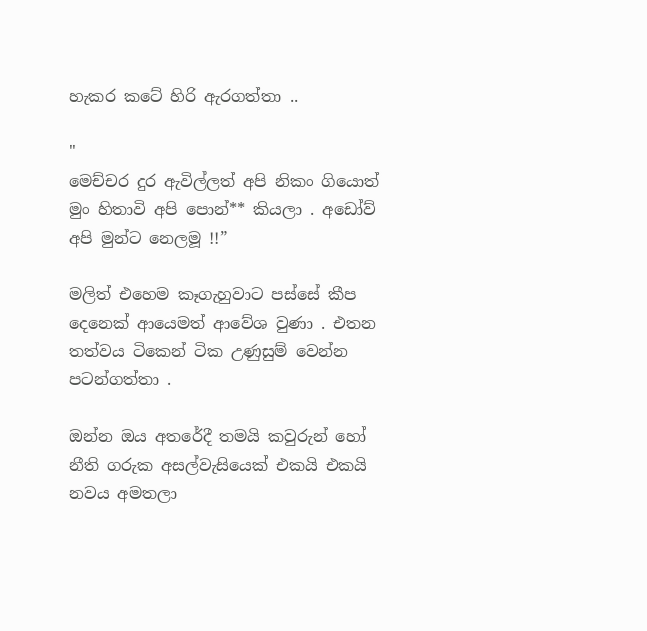හැකර කටේ හිරි ඇරගත්තා ..

"
මෙච්චර දුර ඇවිල්ලත් අපි නිකං ගියොත් මුං හිතාවි අපි පොන්** කියලා . අඩෝව් අපි මුන්ට නෙලමූ !!”

මලිත් එහෙම කෑගැහුවාට පස්සේ කීප දෙනෙක් ආයෙමත් ආවේශ වුණා . එතන තත්වය ටිකෙන් ටික උණුසුම් වෙන්න පටන්ගත්තා .

ඔන්න ඔය අතරේදී තමයි කවුරුන් හෝ නීති ගරුක අසල්වැසියෙක් එකයි එකයි නවය අමතලා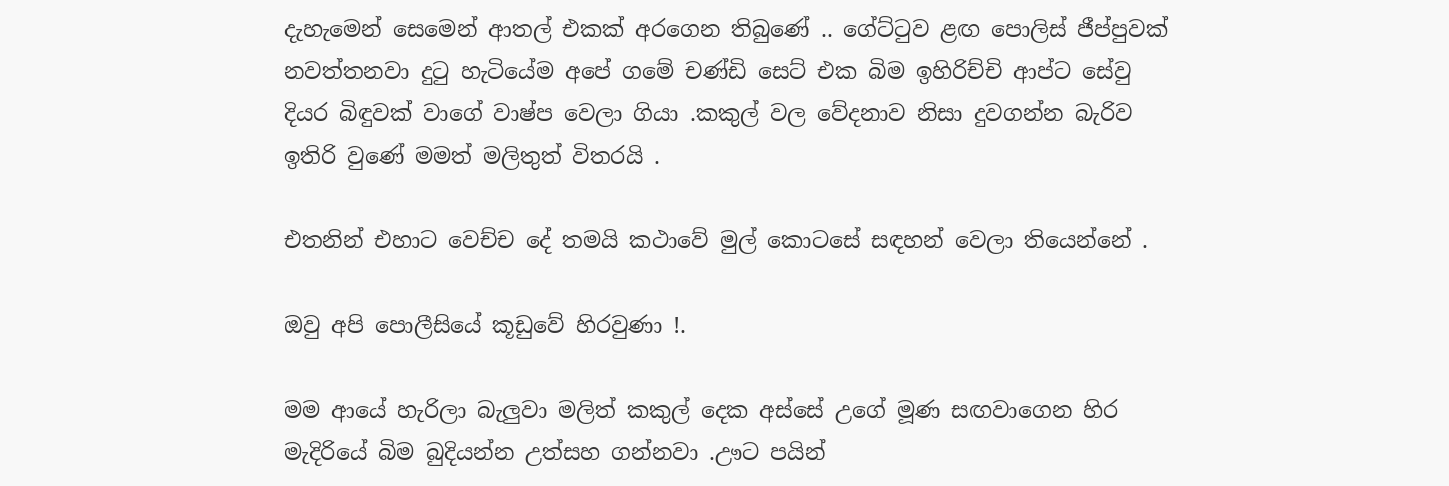දැහැමෙන් සෙමෙන් ආතල් එකක් අරගෙන තිබුණේ .. ගේට්ටුව ළඟ පොලිස් ජීප්පුවක් නවත්තනවා දුටු හැටියේම අපේ ගමේ චණ්ඩි සෙට් එක බිම ඉහිරිච්චි ආප්ට සේවු දියර බිඳුවක් වාගේ වාෂ්ප වෙලා ගියා .කකුල් වල වේදනාව නිසා දුවගන්න බැරිව ඉතිරි වුණේ මමත් මලිතුත් විතරයි .

එතනින් එහාට වෙච්ච දේ තමයි කථාවේ මුල් කොටසේ සඳහන් වෙලා තියෙන්නේ .

ඔවු අපි පොලීසියේ කූඩුවේ හිරවුණා !.

මම ආයේ හැරිලා බැලුවා මලිත් කකුල් දෙක අස්සේ උගේ මූණ සඟවාගෙන හිර මැදිරියේ බිම බුදියන්න උත්සහ ගන්නවා .ඌට පයින්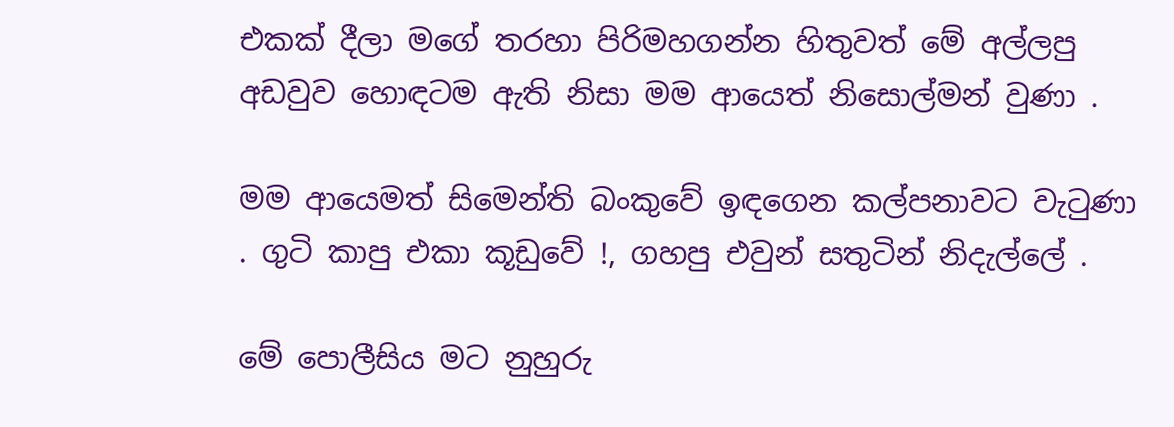එකක් දීලා මගේ තරහා පිරිමහගන්න හිතුවත් මේ අල්ලපු අඩවුව හොඳටම ඇති නිසා මම ආයෙත් නිසොල්මන් වුණා .

මම ආයෙමත් සිමෙන්ති බංකුවේ ඉඳගෙන කල්පනාවට වැටුණා . ගුටි කාපු එකා කූඩුවේ !, ගහපු එවුන් සතුටින් නිදැල්ලේ .

මේ පොලීසිය මට නුහුරු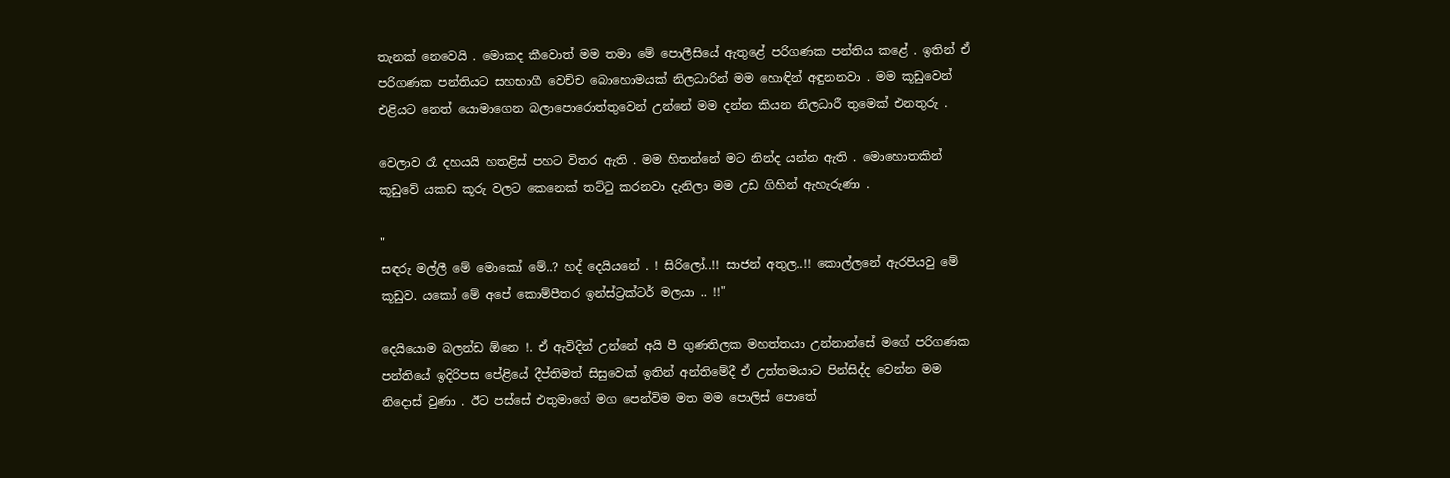තැනක් නෙවෙයි . මොකද කීවොත් මම තමා මේ පොලීසියේ ඇතුළේ පරිගණක පන්තිය කළේ . ඉතින් ඒ පරිගණක පන්තියට සහභාගී වෙච්ච බොහොමයක් නිලධාරින් මම හොඳින් අඳුනනවා . මම කූඩුවෙන් එළියට නෙත් යොමාගෙන බලාපොරොත්තුවෙන් උන්නේ මම දන්න කියන නිලධාරී තුමෙක් එනතුරු .

වෙලාව රෑ දහයයි හතළිස් පහට විතර ඇති . මම හිතන්නේ මට නින්ද යන්න ඇති . මොහොතකින් කූඩුවේ යකඩ කූරු වලට කෙනෙක් තට්ටු කරනවා දැනිලා මම උඩ ගිහින් ඇහැරුණා .

"
සඳරු මල්ලී මේ මොකෝ මේ..? හද් දෙයියනේ . ! සිරිලෝ..!! සාජන් අතුල..!! කොල්ලනේ ඇරපියවු මේ කූඩුව. යකෝ මේ අපේ කොම්පීතර ඉන්ස්ට්‍රක්ටර් මලයා .. !!"

දෙයියොම බලන්ඩ ඕනෙ !. ඒ ඇවිදින් උන්නේ අයි පී ගුණතිලක මහත්තයා උන්නාන්සේ මගේ පරිගණක පන්තියේ ඉදිරිපස පේළියේ දීප්තිමත් සිසුවෙක් ඉතින් අන්තිමේදී ඒ උත්තමයාට පින්සිද්ද වෙන්න මම නිදොස් වුණා . ඊට පස්සේ එතුමාගේ මග පෙන්විම මත මම පොලිස් පොතේ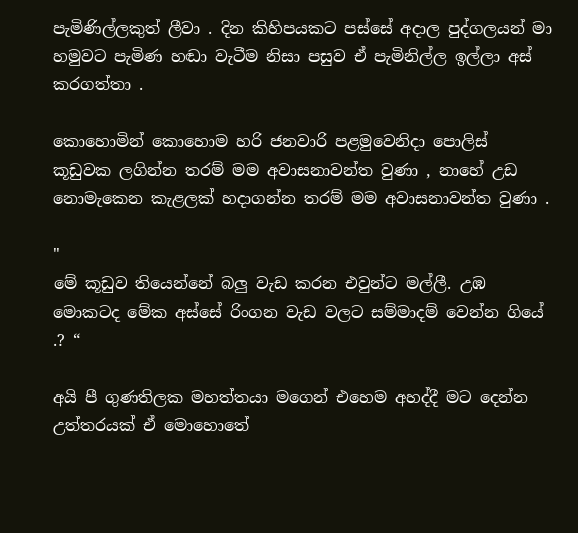පැමිණිල්ලකුත් ලීවා . දින කිහිපයකට පස්සේ අදාල පුද්ගලයන් මා හමුවට පැමිණ හඬා වැටීම නිසා පසුව ඒ පැමිනිල්ල ඉල්ලා අස් කරගත්තා .

කොහොමින් කොහොම හරි ජනවාරි පළමුවෙනිදා පොලිස් කූඩුවක ලගින්න තරම් මම අවාසනාවන්ත වුණා , නාහේ උඩ නොමැකෙන කැළලක් හදාගන්න තරම් මම අවාසනාවන්ත වුණා .

"
මේ කූඩුව තියෙන්නේ බලු වැඩ කරන එවුන්ට මල්ලී. උඹ මොකටද මේක අස්සේ රිංගන වැඩ වලට සම්මාදම් වෙන්න ගියේ .? “

අයි පී ගුණතිලක මහත්තයා මගෙන් එහෙම අහද්දී මට දෙන්න උත්තරයක් ඒ මොහොතේ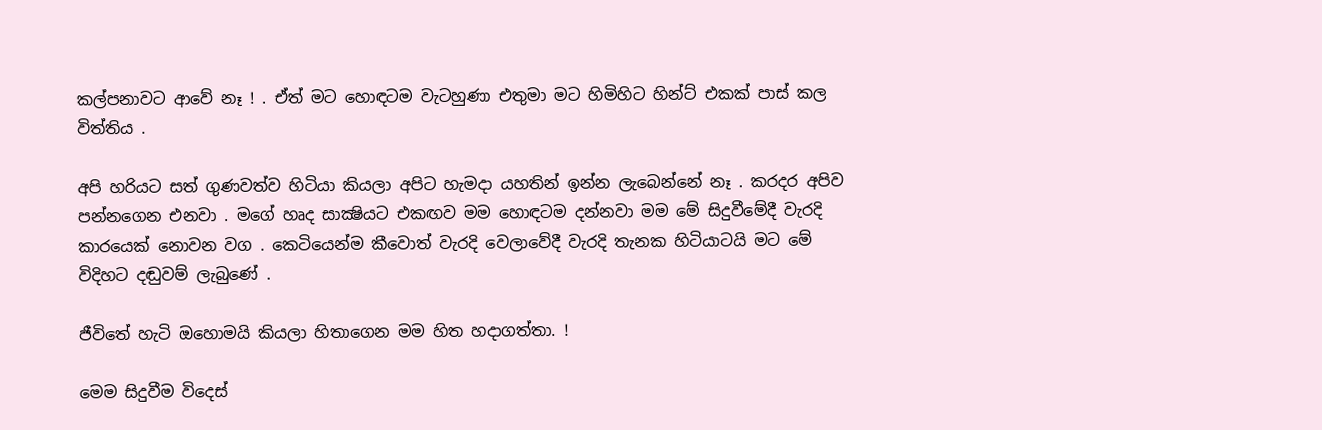කල්පනාවට ආවේ නෑ ! . ඒත් මට හොඳටම වැටහුණා එතුමා මට හිමිහිට හින්ට් එකක් පාස් කල විත්තිය .

අපි හරියට සත් ගුණවත්ව හිටියා කියලා අපිට හැමදා යහතින් ඉන්න ලැබෙන්නේ නෑ . කරදර අපිව පන්නගෙන එනවා . මගේ හෘද සාක්‍ෂියට එකඟව මම හොඳටම දන්නවා මම මේ සිදුවීමේදී වැරදි කාරයෙක් නොවන වග . කෙටියෙන්ම කීවොත් වැරදි වෙලාවේදී වැරදි තැනක හිටියාටයි මට මේ විදිහට දඬුවම් ලැබුණේ .

ජීවිතේ හැටි ඔහොමයි කියලා හිතාගෙන මම හිත හදාගත්තා. !

මෙම සිදුවීම විදෙස්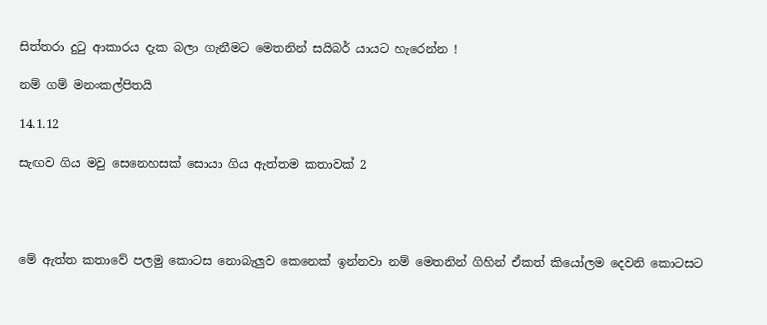සිත්තරා දුටු ආකාරය දැක බලා ගැනීමට මෙතනින් සයිබර් යායට හැරෙන්න !

නම් ගම් මනංකල්පිතයි

14.1.12

සැඟව ගිය මවු සෙනෙහසක් සොයා ගිය ඇත්තම කතාවක් 2




මේ ඇත්ත කතාවේ පලමු කොටස නොබැලුව කෙනෙක් ඉන්නවා නම් මෙතනින් ගිහින් ඒකත් කියෝලම දෙවනි කොටසට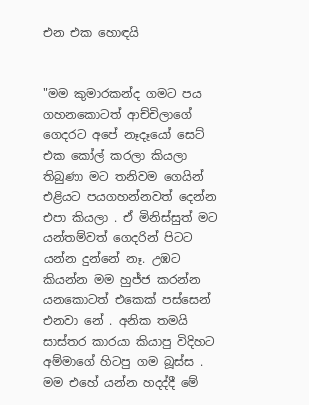එන එක හොඳයි


"මම කුමාරකන්ද ගමට පය ගහනකොටත් ආච්චිලාගේ ගෙදරට අපේ නෑදෑයෝ සෙට් එක කෝල් කරලා කියලා තිබුණා මට තනිවම ගෙයින් එළියට පයගහන්නවත් දෙන්න එපා කියලා . ඒ මිනිස්සුත් මට යන්තම්වත් ගෙදරින් පිටට යන්න දුන්නේ නෑ. උඹට කියන්න මම හුජ්ජ කරන්න යනකොටත් එකෙක් පස්සෙන් එනවා නේ . අනික තමයි සාස්තර කාරයා කියාපු විදිහට අම්මාගේ හිටපු ගම බූස්ස . මම එහේ යන්න හදද්දී මේ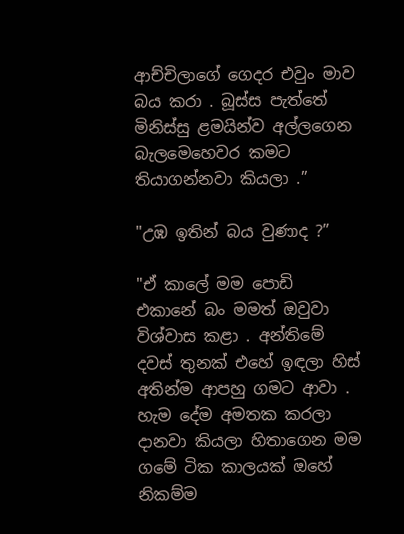ආච්චිලාගේ ගෙදර එවුං මාව බය කරා . බූස්ස පැත්තේ මිනිස්සු ළමයින්ව අල්ලගෙන බැලමෙහෙවර කමට තියාගන්නවා කියලා .”

"උඹ ඉතින් බය වුණාද ?”

"ඒ කාලේ මම පොඩි එකානේ බං මමත් ඔවුවා විශ්වාස කළා . අන්තිමේ දවස් තුනක් එහේ ඉඳලා හිස් අතින්ම ආපහු ගමට ආවා . හැම දේම අමතක කරලා දානවා කියලා හිතාගෙන මම ගමේ ටික කාලයක් ඔහේ නිකම්ම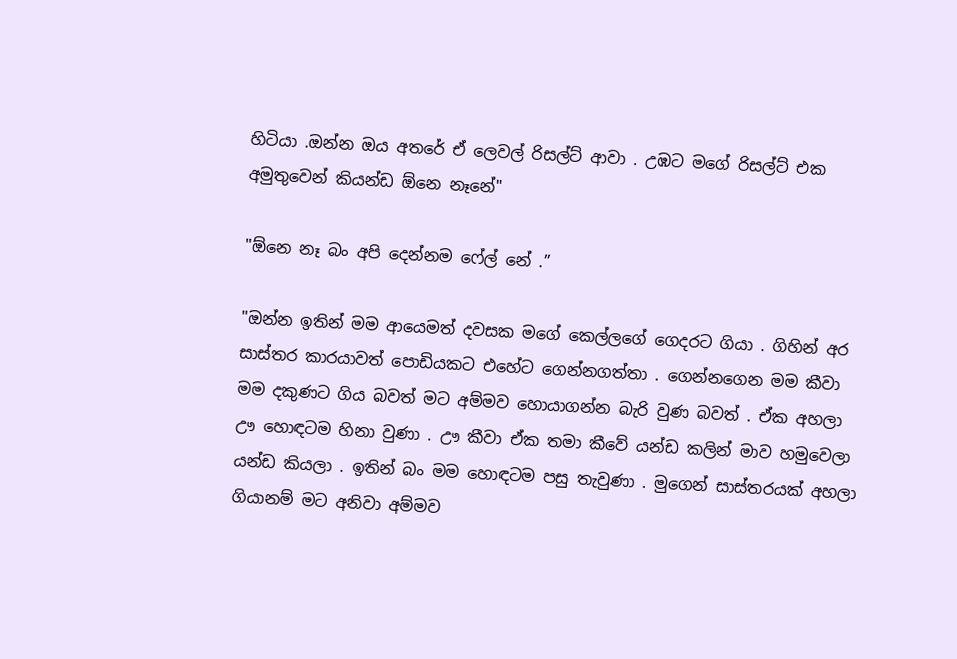හිටියා .ඔන්න ඔය අතරේ ඒ ලෙවල් රිසල්ට් ආවා . උඹට මගේ රිසල්ට් එක අමුතුවෙන් කියන්ඩ ඕනෙ නෑනේ"

"ඕනෙ නෑ බං අපි දෙන්නම ෆේල් නේ .”

"ඔන්න ඉතින් මම ආයෙමත් දවසක මගේ කෙල්ලගේ ගෙදරට ගියා . ගිහින් අර සාස්තර කාරයාවත් පොඩියකට එහේට ගෙන්නගත්තා . ගෙන්නගෙන මම කීවා මම දකුණට ගිය බවත් මට අම්මව හොයාගන්න බැරි වුණ බවත් . ඒක අහලා ඌ හොඳටම හිනා වුණා . ඌ කීවා ඒක තමා කීවේ යන්ඩ කලින් මාව හමුවෙලා යන්ඩ කියලා . ඉතින් බං මම හොඳටම පසු තැවුණා . මුගෙන් සාස්තරයක් අහලා ගියානම් මට අනිවා අම්මව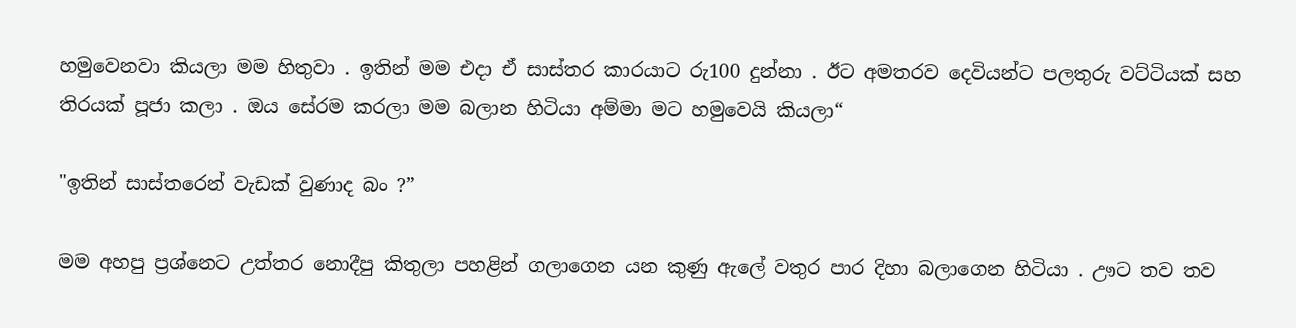හමුවෙනවා කියලා මම හිතුවා . ඉතින් මම එදා ඒ සාස්තර කාරයාට රු100 දුන්නා . ඊට අමතරව දෙවියන්ට පලතුරු වට්ටියක් සහ තිරයක් පූජා කලා . ඔය සේරම කරලා මම බලාන හිටියා අම්මා මට හමුවෙයි කියලා“

"ඉතින් සාස්තරෙන් වැඩක් වුණාද බං ?”

මම අහපු ප්‍රශ්නෙට උත්තර නොදීපු කිතුලා පහළින් ගලාගෙන යන කුණු ඇලේ වතුර පාර දිහා බලාගෙන හිටියා . ඌට තව තව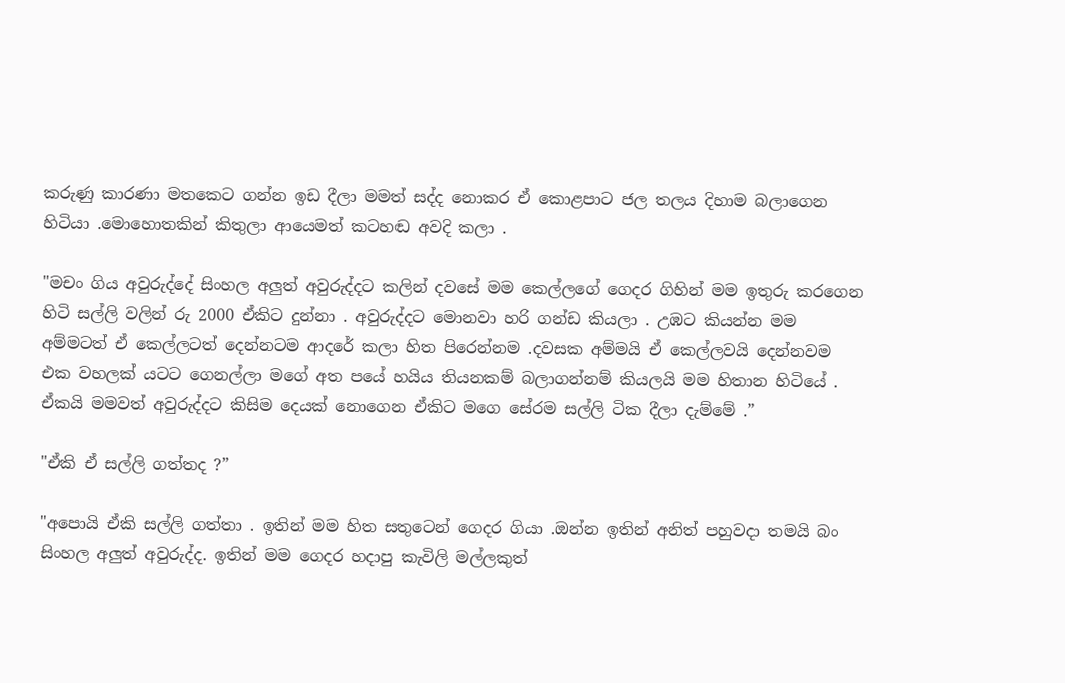කරුණු කාරණා මතකෙට ගන්න ඉඩ දීලා මමත් සද්ද නොකර ඒ කොළපාට ජල තලය දිහාම බලාගෙන හිටියා .මොහොතකින් කිතුලා ආයෙමත් කටහඬ අවදි කලා .

"මචං ගිය අවුරුද්දේ සිංහල අලුත් අවුරුද්දට කලින් දවසේ මම කෙල්ලගේ ගෙදර ගිහින් මම ඉතුරු කරගෙන හිටි සල්ලි වලින් රු 2000 ඒකිට දුන්නා . අවුරුද්දට මොනවා හරි ගන්ඩ කියලා . උඹට කියන්න මම අම්මටත් ඒ කෙල්ලටත් දෙන්නටම ආදරේ කලා හිත පිරෙන්නම .දවසක අම්මයි ඒ කෙල්ලවයි දෙන්නවම එක වහලක් යටට ගෙනල්ලා මගේ අත පයේ හයිය තියනකම් බලාගන්නම් කියලයි මම හිතාන හිටියේ . ඒකයි මමවත් අවුරුද්දට කිසිම දෙයක් නොගෙන ඒකිට මගෙ සේරම සල්ලි ටික දීලා දැම්මේ .”

"ඒකි ඒ සල්ලි ගත්තද ?”

"අපොයි ඒකි සල්ලි ගත්තා . ඉතින් මම හිත සතුටෙන් ගෙදර ගියා .ඔන්න ඉතින් අනිත් පහුවදා තමයි බං සිංහල අලුත් අවුරුද්ද. ඉතින් මම ගෙදර හදාපු කැවිලි මල්ලකුත්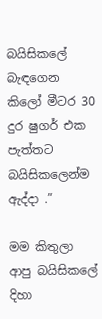බයිසිකලේ බැඳගෙන කිලෝ මීටර 30 දුර ෂුගර් එක පැත්තට බයිසිකලෙන්ම ඇද්දා .”

මම කිතුලා ආපු බයිසිකලේ දිහා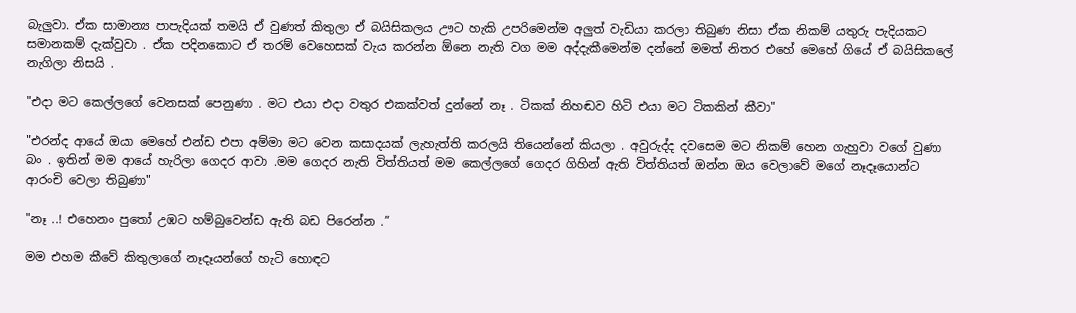බැලුවා. ඒක සාමාන්‍ය පාපැදියක් තමයි ඒ වුණත් කිතුලා ඒ බයිසිකලය ඌට හැකි උපරිමෙන්ම අලුත් වැඩියා කරලා තිබුණ නිසා ඒක නිකම් යතුරු පැදියකට සමානකම් දැක්වුවා . ඒක පදිනකොට ඒ තරම් වෙහෙසක් වැය කරන්න ඕනෙ නැති වග මම අද්දැකීමෙන්ම දන්නේ මමත් නිතර එහේ මෙහේ ගියේ ඒ බයිසිකලේ නැගිලා නිසයි .

"එදා මට කෙල්ලගේ වෙනසක් පෙනුණා . මට එයා එදා වතුර එකක්වත් දුන්නේ නෑ . ටිකක් නිහඬව හිටි එයා මට ටිකකින් කීවා"

"එරන්ද ආයේ ඔයා මෙහේ එන්ඩ එපා අම්මා මට වෙන කසාදයක් ලැහැත්ති කරලයි තියෙන්නේ කියලා . අවුරුද්ද දවසෙම මට නිකම් හෙන ගැහුවා වගේ වුණා බං . ඉතින් මම ආයේ හැරිලා ගෙදර ආවා .මම ගෙදර නැති විත්තියත් මම කෙල්ලගේ ගෙදර ගිහින් ඇති විත්තියත් ඔන්න ඔය වෙලාවේ මගේ නෑදෑයොන්ට ආරංචි වෙලා තිබුණා"

"නෑ ..! එහෙනං පුතෝ උඹට හම්බුවෙන්ඩ ඇති බඩ පිරෙන්න .”

මම එහම කීවේ කිතුලාගේ නෑදෑයන්ගේ හැටි හොඳට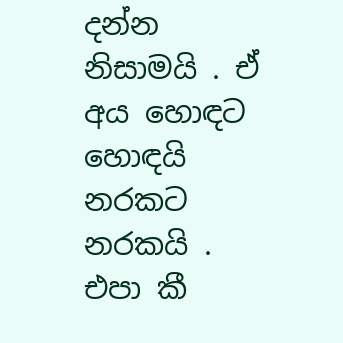දන්න නිසාමයි . ඒ අය හොඳට හොඳයි නරකට නරකයි . එපා කී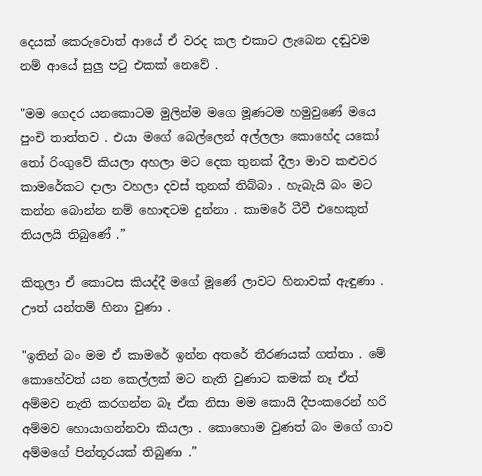දෙයක් කෙරුවොත් ආයේ ඒ වරද කල එකාට ලැබෙන දඬුවම නම් ආයේ සුලු පටු එකක් නෙවේ .

"මම ගෙදර යනකොටම මුලින්ම මගෙ මූණටම හමුවුණේ මයෙ පුංචි තාත්තව . එයා මගේ බෙල්ලෙන් අල්ලලා කොහේද යකෝ තෝ රිංගුවේ කියලා අහලා මට දෙක තුනක් දීලා මාව කළුවර කාමරේකට දාලා වහලා දවස් තුනක් තිබ්බා . හැබැයි බං මට කන්න බොන්න නම් හොඳටම දුන්නා . කාමරේ ටීවී එහෙකුත් තියලයි තිබුණේ .”

කිතුලා ඒ කොටස කියද්දී මගේ මූණේ ලාවට හිනාවක් ඇඳුණා . ඌත් යන්තම් හිනා වුණා .

"ඉතින් බං මම ඒ කාමරේ ඉන්න අතරේ තීරණයක් ගත්තා . මේ කොහේවත් යන කෙල්ලක් මට නැති වුණාට කමක් නෑ ඒත් අම්මව නැති කරගන්න බෑ ඒක නිසා මම කොයි දීපංකරෙන් හරි අම්මව හොයාගන්නවා කියලා . කොහොම වුණත් බං මගේ ගාව අම්මගේ පින්තූරයක් තිබුණා .”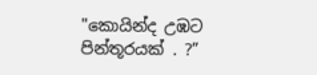"කොයින්ද උඹට පින්තූරයක් . ?”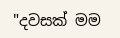"දවසක් මම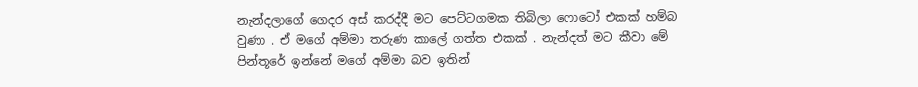නැන්දලාගේ ගෙදර අස් කරද්දී මට පෙට්ටගමක තිබිලා ෆොටෝ එකක් හම්බ වුණා . ඒ මගේ අම්මා තරුණ කාලේ ගත්ත එකක් . නැන්දත් මට කීවා මේ පින්තූරේ ඉන්නේ මගේ අම්මා බව ඉතින්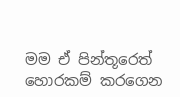මම ඒ පින්තූරෙත් හොරකම් කරගෙන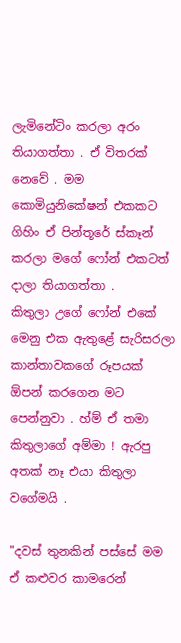ලැමිනේටිං කරලා අරං තියාගත්තා . ඒ විතරක් නෙවේ . මම කොමියුනිකේෂන් එකකට ගිහිං ඒ පින්තූරේ ස්කෑන් කරලා මගේ ෆෝන් එකටත් දාලා තියාගත්තා .
කිතුලා උගේ ෆෝන් එකේ මෙනු එක ඇතුළේ සැරිසරලා කාන්තාවකගේ රූපයක් ඕපන් කරගෙන මට පෙන්නුවා . හ්ම් ඒ තමා කිතුලාගේ අම්මා ! ඇරපු අතක් නෑ එයා කිතුලා වගේමයි .

"දවස් තුනකින් පස්සේ මම ඒ කළුවර කාමරෙන්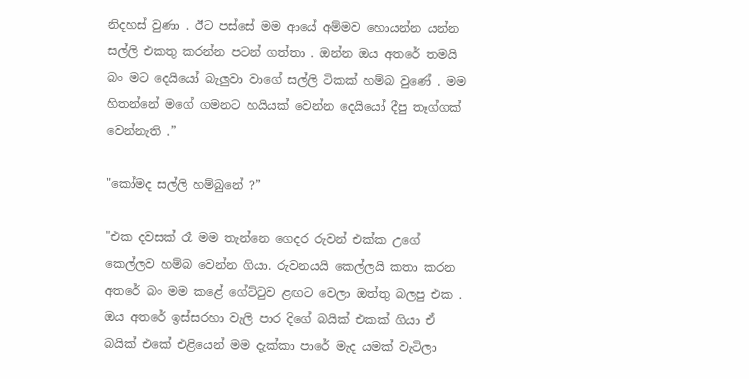නිදහස් වුණා . ඊට පස්සේ මම ආයේ අම්මව හොයන්න යන්න සල්ලි එකතු කරන්න පටන් ගත්තා . ඔන්න ඔය අතරේ තමයි බං මට දෙයියෝ බැලුවා වාගේ සල්ලි ටිකක් හම්බ වුණේ . මම හිතන්නේ මගේ ගමනට හයියක් වෙන්න දෙයියෝ දීපු තෑග්ගක් වෙන්නැති .”

"කෝමද සල්ලි හම්බුනේ ?”

"එක දවසක් රෑ මම තැන්නෙ ගෙදර රුවන් එක්ක උගේ කෙල්ලව හම්බ වෙන්න ගියා. රුවනයයි කෙල්ලයි කතා කරන අතරේ බං මම කළේ ගේට්ටුව ළඟට වෙලා ඔත්තු බලපු එක . ඔය අතරේ ඉස්සරහා වැලි පාර දිගේ බයික් එකක් ගියා ඒ බයික් එකේ එළියෙන් මම දැක්කා පාරේ මැද යමක් වැටිලා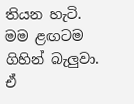තියන හැටි. මම ළඟටම ගිහින් බැලුවා. ඒ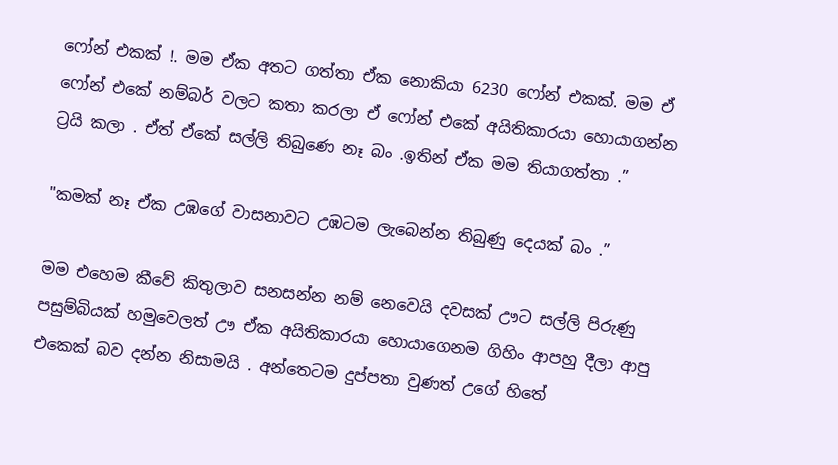ෆෝන් එකක් !. මම ඒක අතට ගත්තා ඒක නොකියා 6230 ෆෝන් එකක්. මම ඒ ෆෝන් එකේ නම්බර් වලට කතා කරලා ඒ ෆෝන් එකේ අයිතිකාරයා හොයාගන්න ට්‍රයි කලා . ඒත් ඒකේ සල්ලි තිබුණෙ නෑ බං .ඉතින් ඒක මම තියාගත්තා .”

"කමක් නෑ ඒක උඹගේ වාසනාවට උඹටම ලැබෙන්න තිබුණු දෙයක් බං .”

මම එහෙම කීවේ කිතුලාව සනසන්න නම් නෙවෙයි දවසක් ඌට සල්ලි පිරුණු පසුම්බියක් හමුවෙලත් ඌ ඒක අයිතිකාරයා හොයාගෙනම ගිහිං ආපහු දීලා ආපු එකෙක් බව දන්න නිසාමයි . අන්තෙටම දුප්පතා වුණත් උගේ හිතේ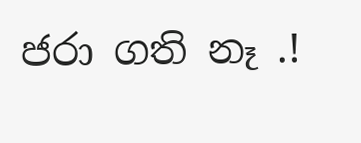ජරා ගති නෑ .!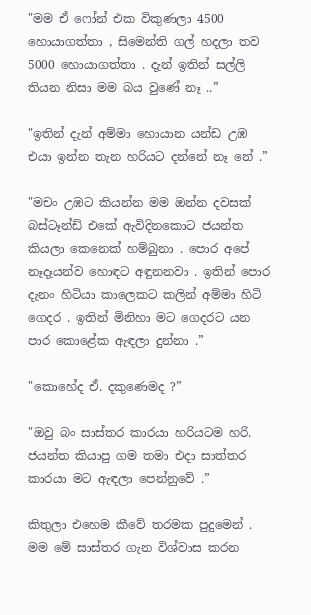"මම ඒ ෆෝන් එක විකුණලා 4500 හොයාගත්තා , සිමෙන්ති ගල් හදලා තව 5000 හොයාගත්තා . දැන් ඉතින් සල්ලි තියන නිසා මම බය වුණේ නෑ ..”

"ඉතින් දැන් අම්මා හොයාන යන්ඩ උඹ එයා ඉන්න තැන හරියට දන්නේ නෑ නේ .”

"මචං උඹට කියන්න මම ඔන්න දවසක් බස්ටෑන්ඩ් එකේ ඇවිදිනකොට ජයන්ත කියලා කෙනෙක් හම්බුනා . පොර අපේ නෑදෑයන්ව හොඳට අඳුනනවා . ඉතින් පොර දැනං හිටියා කාලෙකට කලින් අම්මා හිටි ගෙදර . ඉතින් මිනිහා මට ගෙදරට යන පාර කොළේක ඇඳලා දුන්නා .”

"කොහේද ඒ. දකුණෙමද ?”

"ඔවු බං සාස්තර කාරයා හරියටම හරි. ජයන්ත කියාපු ගම තමා එදා සාත්තර කාරයා මට ඇඳලා පෙන්නුවේ .”

කිතුලා එහෙම කීවේ තරමක පුදුමෙන් . මම මේ සාස්තර ගැන විශ්වාස කරන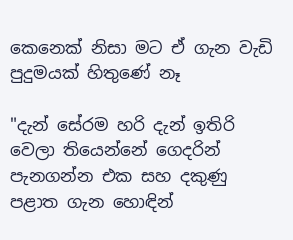කෙනෙක් නිසා මට ඒ ගැන වැඩි පුදුමයක් හිතුණේ නෑ

"දැන් සේරම හරි දැන් ඉතිරි වෙලා තියෙන්නේ ගෙදරින් පැනගන්න එක සහ දකුණු පළාත ගැන හොඳින්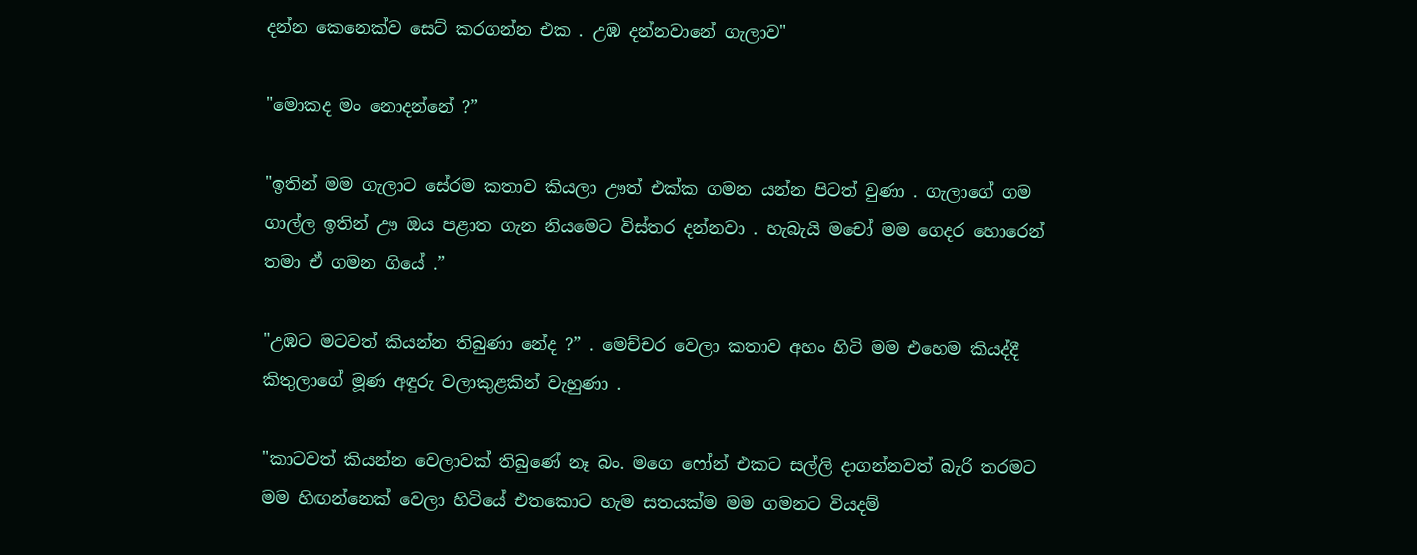දන්න කෙනෙක්ව සෙට් කරගන්න එක . උඹ දන්නවානේ ගැලාව"

"මොකද මං නොදන්නේ ?”

"ඉතින් මම ගැලාට සේරම කතාව කියලා ඌත් එක්ක ගමන යන්න පිටත් වුණා . ගැලාගේ ගම ගාල්ල ඉතින් ඌ ඔය පළාත ගැන නියමෙට විස්තර දන්නවා . හැබැයි මචෝ මම ගෙදර හොරෙන් තමා ඒ ගමන ගියේ .”

"උඹට මටවත් කියන්න තිබුණා නේද ?” . මෙච්චර වෙලා කතාව අහං හිටි මම එහෙම කියද්දී කිතුලාගේ මූණ අඳුරු වලාකුළකින් වැහුණා .

"කාටවත් කියන්න වෙලාවක් තිබුණේ නෑ බං. මගෙ ෆෝන් එකට සල්ලි දාගන්නවත් බැරි තරමට මම හිඟන්නෙක් වෙලා හිටියේ එතකොට හැම සතයක්ම මම ගමනට වියදම්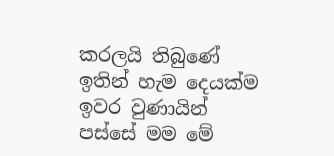කරලයි තිබුණේ ඉතින් හැම දෙයක්ම ඉවර වුණායින් පස්සේ මම මේ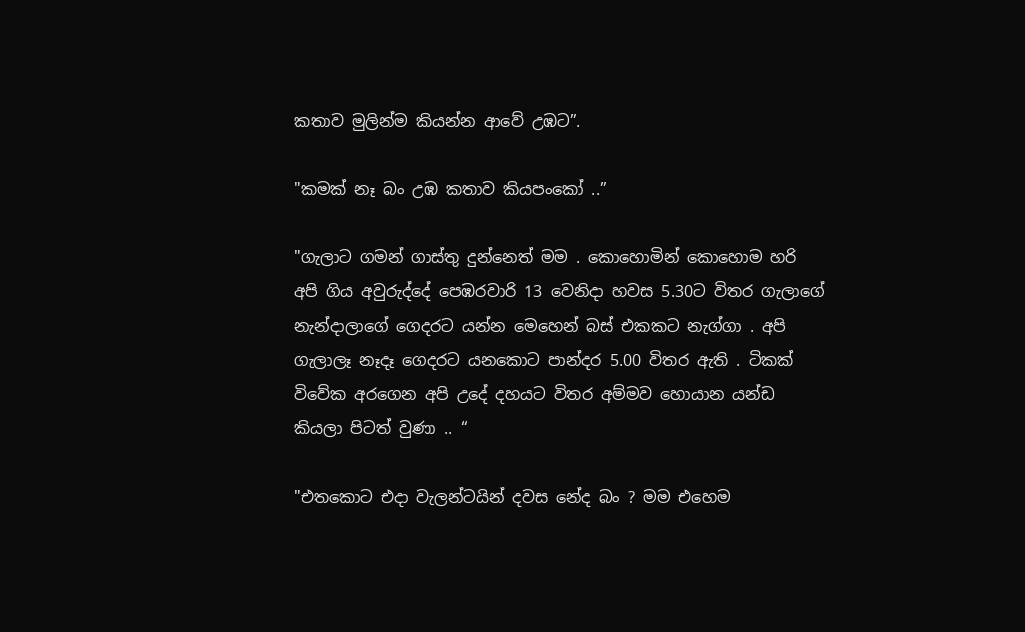කතාව මුලින්ම කියන්න ආවේ උඹට”.

"කමක් නෑ බං උඹ කතාව කියපංකෝ ..”

"ගැලාට ගමන් ගාස්තු දුන්නෙත් මම . කොහොමින් කොහොම හරි අපි ගිය අවුරුද්දේ පෙඹරවාරි 13 වෙනිදා හවස 5.30ට විතර ගැලාගේ නැන්දාලාගේ ගෙදරට යන්න මෙහෙන් බස් එකකට නැග්ගා . අපි ගැලාලෑ නෑදෑ ගෙදරට යනකොට පාන්දර 5.00 විතර ඇති . ටිකක් විවේක අරගෙන අපි උදේ දහයට විතර අම්මව හොයාන යන්ඩ කියලා පිටත් වුණා .. “

"එතකොට එදා වැලන්ටයින් දවස නේද බං ? මම එහෙම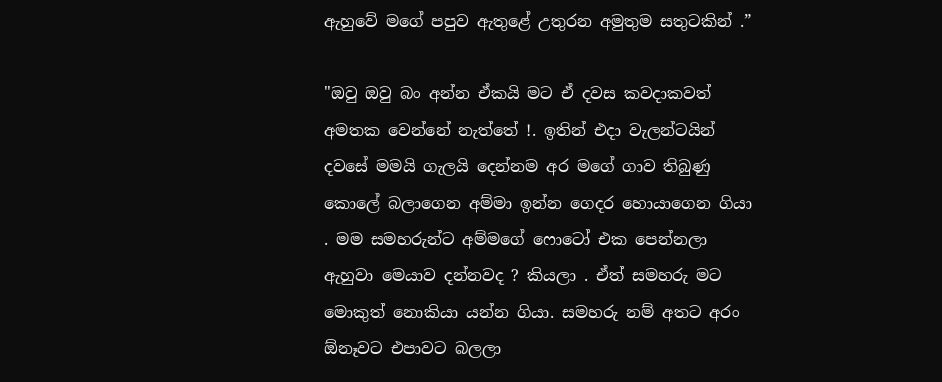ඇහුවේ මගේ පපුව ඇතුළේ උතුරන අමුතුම සතුටකින් .”

"ඔවු ඔවු බං අන්න ඒකයි මට ඒ දවස කවදාකවත් අමතක වෙන්නේ නැත්තේ !. ඉතින් එදා වැලන්ටයින් දවසේ මමයි ගැලයි දෙන්නම අර මගේ ගාව තිබුණු කොලේ බලාගෙන අම්මා ඉන්න ගෙදර හොයාගෙන ගියා . මම සමහරුන්ට අම්මගේ ෆොටෝ එක පෙන්නලා ඇහුවා මෙයාව දන්නවද ? කියලා . ඒත් සමහරු මට මොකුත් නොකියා යන්න ගියා. සමහරු නම් අතට අරං ඕනෑවට එපාවට බලලා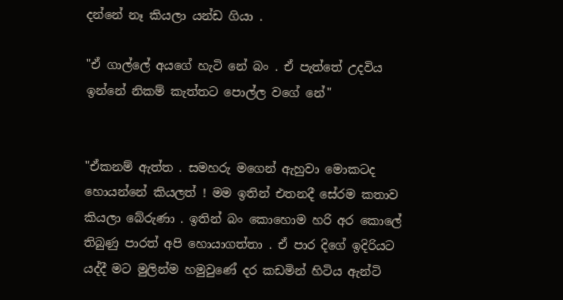දන්නේ නෑ කියලා යන්ඩ ගියා .

"ඒ ගාල්ලේ අයගේ හැටි නේ බං . ඒ පැත්තේ උදවිය ඉන්නේ නිකම් කැත්තට පොල්ල වගේ නේ"


"ඒකනම් ඇත්ත . සමහරු මගෙන් ඇහුවා මොකටද හොයන්නේ කියලත් ! මම ඉතින් එතනදී සේරම කතාව කියලා බේරුණා . ඉතින් බං කොහොම හරි අර කොලේ තිබුණු පාරත් අපි හොයාගත්තා . ඒ පාර දිගේ ඉදිරියට යද්දී මට මුලින්ම හමුවුණේ දර කඩමින් හිටිය ඇන්ටි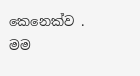කෙනෙක්ව . මම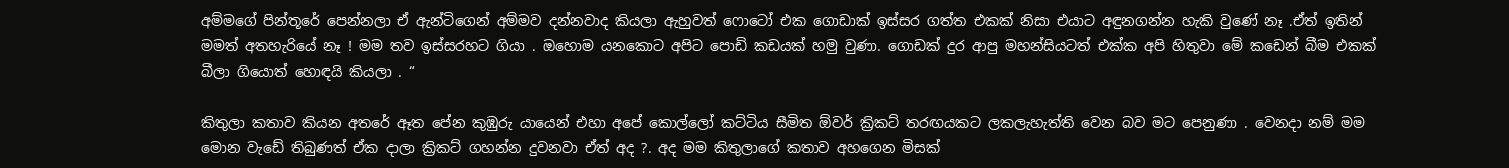අම්මගේ පින්තූරේ පෙන්නලා ඒ ඇන්ටිගෙන් අම්මව දන්නවාද කියලා ඇහුවත් ෆොටෝ එක ගොඩාක් ඉස්සර ගත්ත එකක් නිසා එයාට අඳුනගන්න හැකි වුණේ නෑ .ඒත් ඉතින් මමත් අතහැරියේ නෑ ! මම තව ඉස්සරහට ගියා . ඔහොම යනකොට අපිට පොඩි කඩයක් හමු වුණා. ගොඩක් දුර ආපු මහන්සියටත් එක්ක අපි හිතුවා මේ කඩෙන් බීම එකක් බීලා ගියොත් හොඳයි කියලා . “

කිතුලා කතාව කියන අතරේ ඈත පේන කුඹුරු යායෙන් එහා අපේ කොල්ලෝ කට්ටිය සීමිත ඕවර් ක්‍රිකට් තරඟයකට ලකලැහැත්ති වෙන බව මට පෙනුණා . වෙනදා නම් මම මොන වැඩේ තිබුණත් ඒක දාලා ක්‍රිකට් ගහන්න දුවනවා ඒත් අද ?. අද මම කිතුලාගේ කතාව අහගෙන මිසක්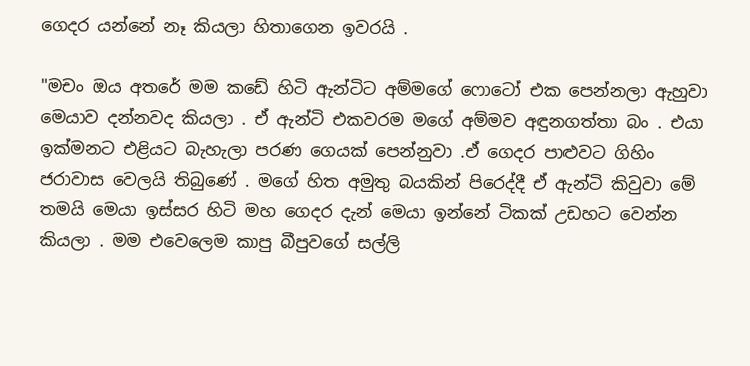ගෙදර යන්නේ නෑ කියලා හිතාගෙන ඉවරයි .

"මචං ඔය අතරේ මම කඩේ හිටි ඇන්ටිට අම්මගේ ෆොටෝ එක පෙන්නලා ඇහුවා මෙයාව දන්නවද කියලා . ඒ ඇන්ටි එකවරම මගේ අම්මව අඳුනගත්තා බං . එයා ඉක්මනට එළියට බැහැලා පරණ ගෙයක් පෙන්නුවා .ඒ ගෙදර පාළුවට ගිහිං ජරාවාස වෙලයි තිබුණේ . මගේ හිත අමුතු බයකින් පිරෙද්දී ඒ ඇන්ටි කිවුවා මේ තමයි මෙයා ඉස්සර හිටි මහ ගෙදර දැන් මෙයා ඉන්නේ ටිකක් උඩහට වෙන්න කියලා . මම එවෙලෙම කාපු බීපුවගේ සල්ලි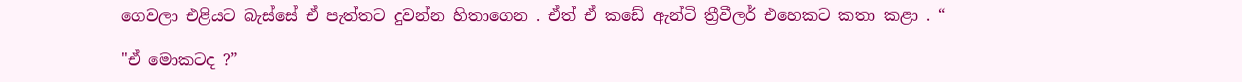ගෙවලා එළියට බැස්සේ ඒ පැත්තට දුවන්න හිතාගෙන . ඒත් ඒ කඩේ ඇන්ටි ත්‍රීවීලර් එහෙකට කතා කළා . “

"ඒ මොකටද ?”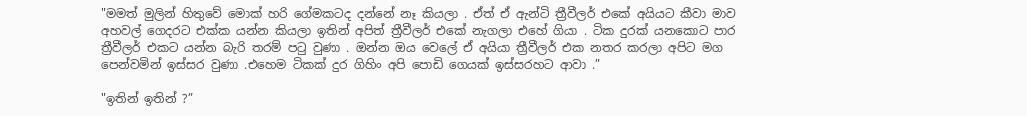"මමත් මුලින් හිතුවේ මොක් හරි ගේමකටද දන්නේ නෑ කියලා . ඒත් ඒ ඇන්ටි ත්‍රීවීලර් එකේ අයියට කීවා මාව අහවල් ගෙදරට එක්ක යන්න කියලා ඉතින් අපිත් ත්‍රීවීලර් එකේ නැගලා එහේ ගියා . ටික දුරක් යනකොට පාර ත්‍රීවීලර් එකට යන්න බැරි තරම් පටු වුණා . ඔන්න ඔය වෙලේ ඒ අයියා ත්‍රීවීලර් එක නතර කරලා අපිට මග පෙන්වමින් ඉස්සර වුණා .එහෙම ටිකක් දුර ගිහිං අපි පොඩි ගෙයක් ඉස්සරහට ආවා .”

"ඉතින් ඉතින් ?”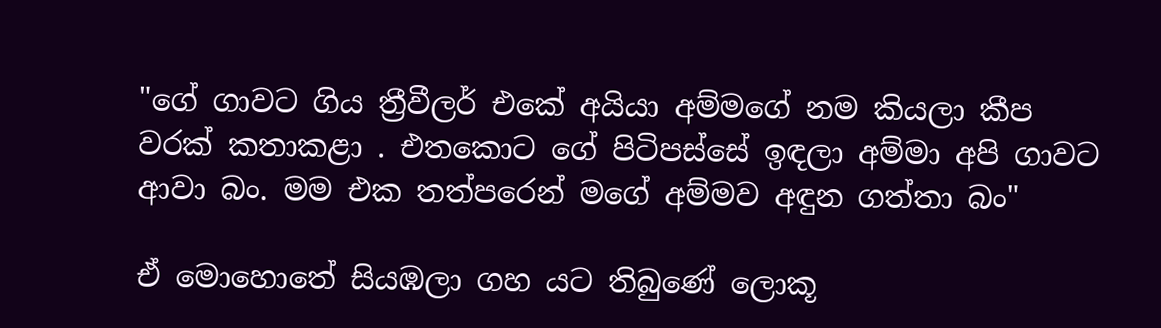"ගේ ගාවට ගිය ත්‍රීවීලර් එකේ අයියා අම්මගේ නම කියලා කීප වරක් කතාකළා . එතකොට ගේ පිටිපස්සේ ඉඳලා අම්මා අපි ගාවට ආවා බං. මම එක තත්පරෙන් මගේ අම්මව අඳුන ගත්තා බං"

ඒ මොහොතේ සියඹලා ගහ යට තිබුණේ ලොකූ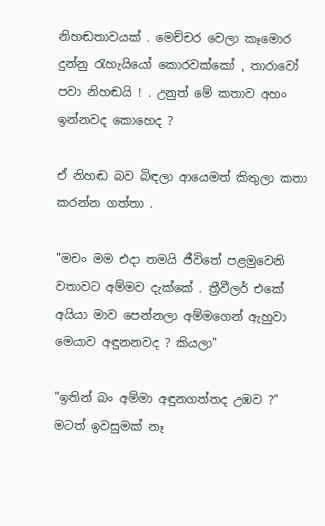නිහඬතාවයක් . මෙච්චර වෙලා කෑමොර දුන්නු රැහැයියෝ කොරවක්කෝ , තාරාවෝ පවා නිහඬයි ! . උනුත් මේ කතාව අහං ඉන්නවද කොහෙද ?

ඒ නිහඬ බව බිඳලා ආයෙමත් කිතුලා කතා කරන්න ගත්තා .

"මචං මම එදා තමයි ජීවිතේ පළමුවෙනි වතාවට අම්මව දැක්කේ . ත්‍රීවීලර් එකේ අයියා මාව පෙන්නලා අම්මගෙන් ඇහුවා මෙයාව අඳුනනවද ? කියලා"

"ඉතින් බං අම්මා අඳුනගත්තද උඹව ?” මටත් ඉවසුමක් නෑ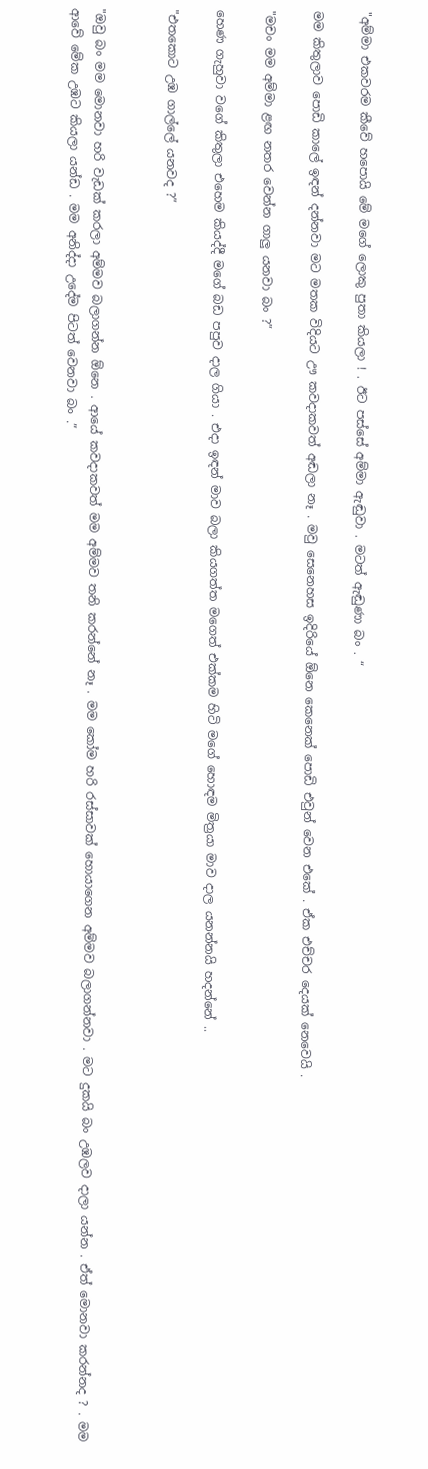"අම්මා එකවරම කීවේ හපොයි මේ මගේ ලොකු පුතා කියලා ! . ඊට පස්සේ අම්මා ඇඬුවා . මටත් ඇඬුණා බං . “

මම කිතුලාව පොඩි කාලේ ඉඳන් දන්නවා මට මතක විදියට ඌ කවදාකවත් අඬලා නෑ . මවු සෙනෙහස ඉදිරියේ ඕනෙ කෙනෙක් පොඩි එවුන් වෙන එකේ . ඒක එච්චර දෙයක් නෙවෙයි .

"මචං මම අම්මා ළඟ නතර වෙන්න ගාලු යනවා බං ?”

හෙණ ගැහුවා වගේ කිතුලා එහෙම කියද්දී මගේ බඩ පපුව දාල ගියා . එදා ඉඳන් මාව බලා කියගත්ත මගෙත් එක්කම හිටි මගේ හොඳම මිත්‍රයා මාව දාල යනන්නයි හදන්නේ ..

"එතකොට උඹ ගාල්ලේ යනවද ?”


"ඔවු බං මම මොනවා හරි වැඩක් කරලා අම්මව බලාගන්න ඕනෙ . ආයේ කවදාකවත් මම අම්මව තනි කරන්නේ නෑ . මම කෝම හරි රස්සාවක් හොයාගෙන අම්මව බලාගන්නවා . මට දුකයි බං උඹලව දාලා යන්න . ඒත් මොනවා කරන්නද ? . මම ආවේ මේක උඹට කියලා යන්ඩ . මම අනිද්දා උදේම පිටත් වෙනවා බං .”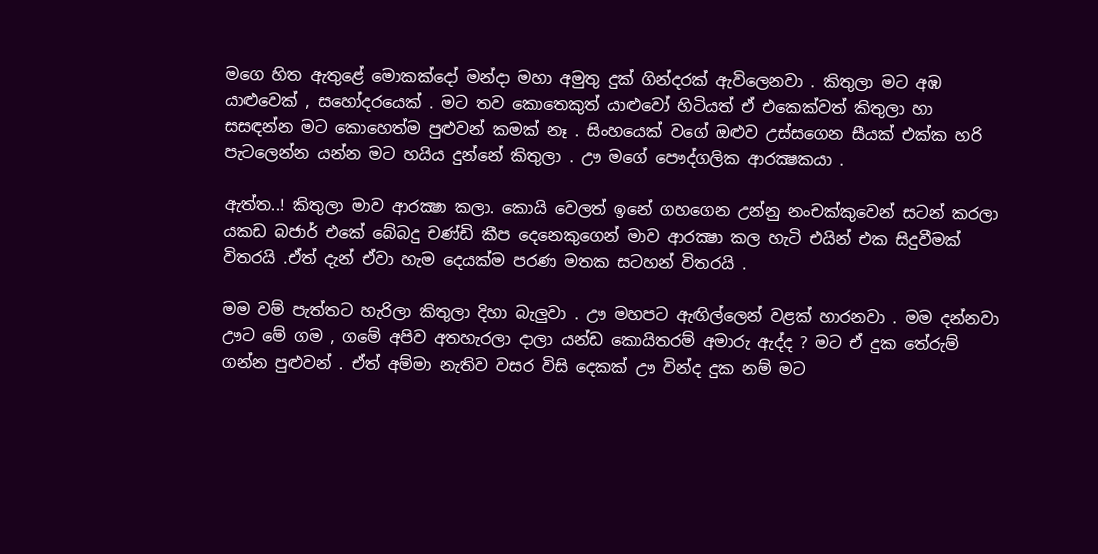මගෙ හිත ඇතුළේ මොකක්දෝ මන්දා මහා අමුතු දුක් ගින්දරක් ඇවිලෙනවා . කිතුලා මට අඹ යාළුවෙක් , සහෝදරයෙක් . මට තව කොතෙකුත් යාළුවෝ හිටියත් ඒ එකෙක්වත් කිතුලා හා සසඳන්න මට කොහෙත්ම පුළුවන් කමක් නෑ . සිංහයෙක් වගේ ඔළුව උස්සගෙන සීයක් එක්ක හරි පැටලෙන්න යන්න මට හයිය දුන්නේ කිතුලා . ඌ මගේ පෞද්ගලික ආරක්‍ෂකයා .

ඇත්ත..! කිතුලා මාව ආරක්‍ෂා කලා. කොයි වෙලත් ඉනේ ගහගෙන උන්නු නංචක්කුවෙන් සටන් කරලා යකඩ බජාර් එකේ බේබදු චණ්ඩි කීප දෙනෙකුගෙන් මාව ආරක්‍ෂා කල හැටි එයින් එක සිදුවීමක් විතරයි .ඒත් දැන් ඒවා හැම දෙයක්ම පරණ මතක සටහන් විතරයි .

මම වම් පැත්තට හැරිලා කිතුලා දිහා බැලුවා . ඌ මහපට ඇඟිල්ලෙන් වළක් හාරනවා . මම දන්නවා ඌට මේ ගම , ගමේ අපිව අතහැරලා දාලා යන්ඩ කොයිතරම් අමාරු ඇද්ද ? මට ඒ දුක තේරුම් ගන්න පුළුවන් . ඒත් අම්මා නැතිව වසර විසි දෙකක් ඌ වින්ද දුක නම් මට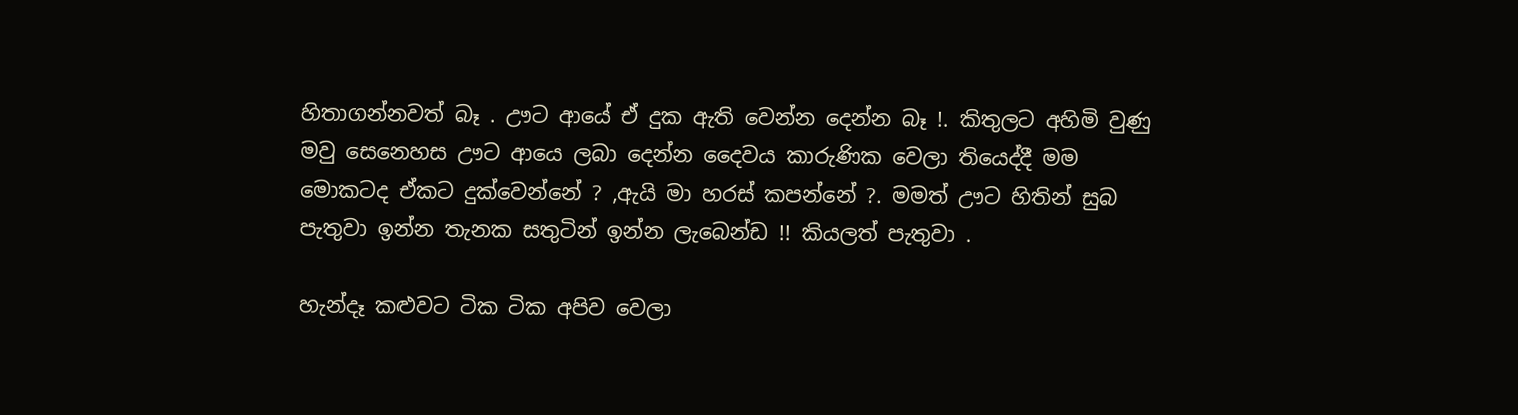හිතාගන්නවත් බෑ . ඌට ආයේ ඒ දුක ඇති වෙන්න දෙන්න බෑ !. කිතුලට අහිමි වුණු මවු සෙනෙහස ඌට ආයෙ ලබා දෙන්න දෛවය කාරුණික වෙලා තියෙද්දී මම මොකටද ඒකට දුක්වෙන්නේ ? ,ඇයි මා හරස් කපන්නේ ?. මමත් ඌට හිතින් සුබ පැතුවා ඉන්න තැනක සතුටින් ඉන්න ලැබෙන්ඩ !! කියලත් පැතුවා .

හැන්දෑ කළුවට ටික ටික අපිව වෙලා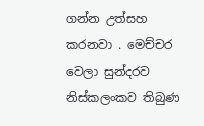ගන්න උත්සහ කරනවා . මෙච්චර වෙලා සුන්දරව නිස්කලංකව තිබුණ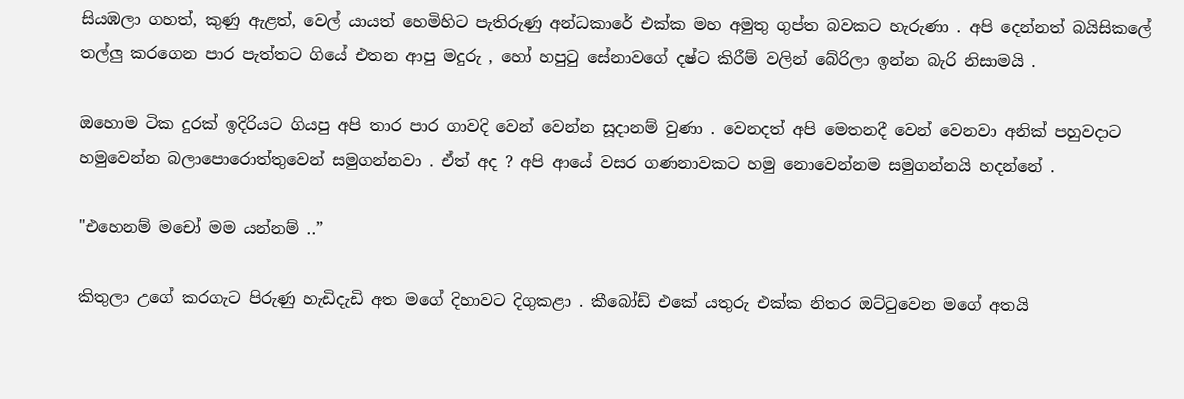සියඹලා ගහත්, කුණු ඇළත්, වෙල්‍ යායත් හෙමිහිට පැතිරුණු අන්ධකාරේ එක්ක මහ අමුතු ගුප්ත බවකට හැරුණා . අපි දෙන්නත් බයිසිකලේ තල්ලු කරගෙන පාර පැත්තට ගියේ එතන ආපු මදුරු , හෝ හපුටු සේනාවගේ දෂ්ට කිරීම් වලින් බේරිලා ඉන්න බැරි නිසාමයි .

ඔහොම ටික දුරක් ඉදිරියට ගියපු අපි තාර පාර ගාවදි වෙන් වෙන්න සූදානම් වුණා . වෙනදත් අපි මෙතනදී වෙන් වෙනවා අනික් පහුවදාට හමුවෙන්න බලාපොරොත්තුවෙන් සමුගන්නවා . ඒත් අද ? අපි ආයේ වසර ගණනාවකට හමු නොවෙන්නම සමුගන්නයි හදන්නේ .

"එහෙනම් මචෝ මම යන්නම් ..”

කිතුලා උගේ කරගැට පිරුණු හැඩිදැඩි අත මගේ දිහාවට දිගුකළා . කීබෝඩ් එකේ යතුරු එක්ක නිතර ඔට්ටුවෙන මගේ අතයි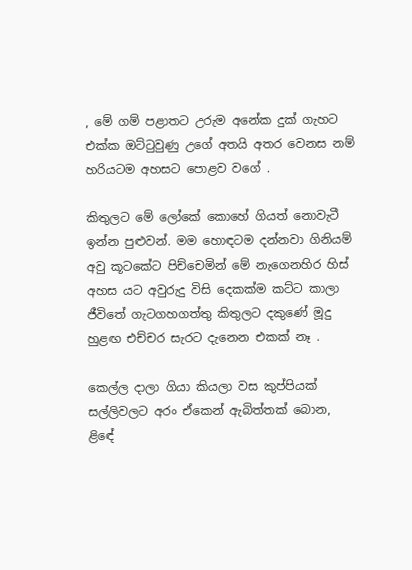, මේ ගම් පළාතට උරුම අනේක දුක් ගැහට එක්ක ඔට්ටුවුණු උගේ අතයි අතර වෙනස නම් හරියටම අහසට පොළව වගේ .

කිතුලට මේ ලෝකේ කොහේ ගියත් නොවැටී ඉන්න පුළුවන්. මම හොඳටම දන්නවා ගිනියම් අවු කූටකේට පිච්චෙමින් මේ නැගෙනහිර හිස් අහස යට අවුරුදු විසි දෙකක්ම කට්ට කාලා ජීවිතේ ගැටගහගත්තු කිතුලට දකුණේ මූදු හුළඟ එච්චර සැරට දැනෙන එකක් නෑ .

කෙල්ල දාලා ගියා කියලා වස කුප්පියක් සල්ලිවලට අරං ඒකෙන් ඇබිත්තක් බොන, ළිඳේ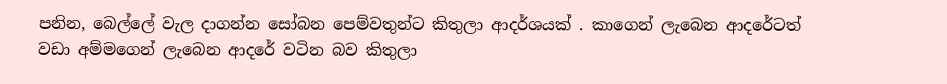පනින, බෙල්ලේ වැල දාගන්න සෝබන පෙම්වතුන්ට කිතුලා ආදර්ශයක් . කාගෙන් ලැබෙන ආදරේටත් වඩා අම්මගෙන් ලැබෙන ආදරේ වටින බව කිතුලා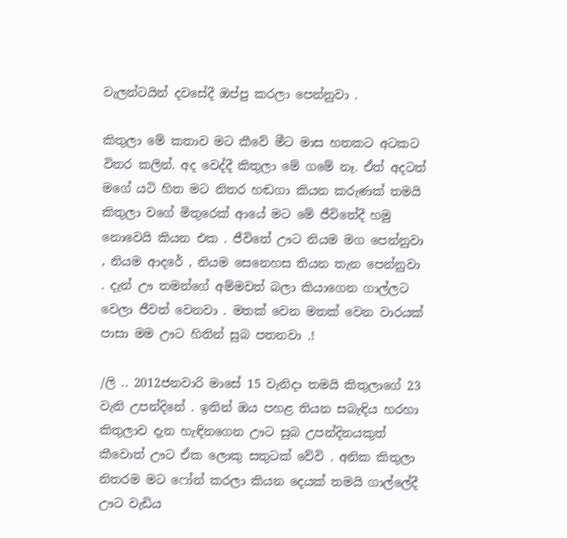වැලන්ටයින් දවසේදී ඔප්පු කරලා පෙන්නුවා .

කිතුලා මේ කතාව මට කීවේ මීට මාස හතකට අටකට විතර කලින්. අද වෙද්දී කිතුලා මේ ගමේ නෑ. ඒත් අදටත් මගේ යටි හිත මට නිතර හඬගා කියන කරුණක් තමයි කිතුලා වගේ මිතුරෙක් ආයේ මට මේ ජීවිතේදී හමු නොවෙයි කියන එක . ජීවිතේ ඌට නියම මග පෙන්නුවා , නියම ආදරේ , නියම සෙනෙහස තියන තැන පෙන්නුවා . දැන් ඌ තමන්ගේ අම්මවත් බලා කියාගෙන ගාල්ලට වෙලා ජීවත් වෙනවා . මතක් වෙන මතක් වෙන වාරයක් පාසා මම ඌට හිතින් සුබ පතනවා .!

/ලි .. 2012ජනවාරි මාසේ 15 වැනිදා තමයි කිතුලාගේ 23 වැනි උපන්දිනේ . ඉතින් ඔය පහළ තියන සබැඳිය හරහා කිතුලාව දැන හැඳිනගෙන ඌට සුබ උපන්දිනයකුත් කීවොත් ඌට ඒක ලොකු සතුටක් වේවි . අනික කිතුලා නිතරම මට ෆෝන් කරලා කියන දෙයක් තමයි ගාල්ලේදී ඌට වැඩිය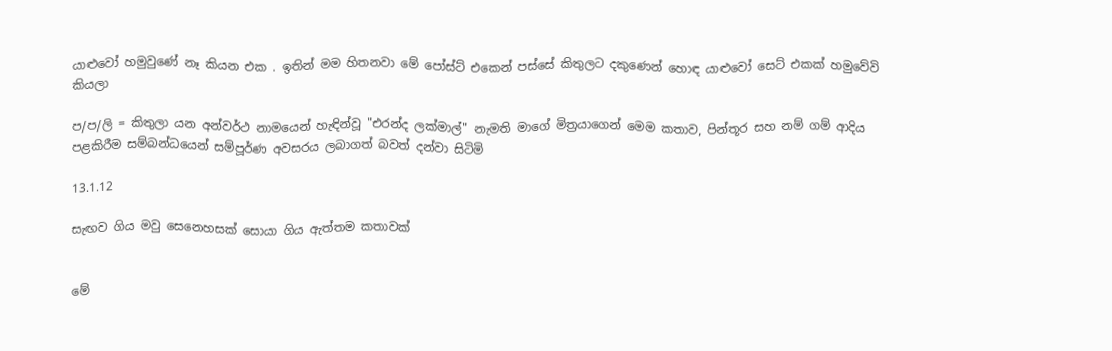යාළුවෝ හමුවුණේ නෑ කියන එක . ඉතින් මම හිතනවා මේ පෝස්ට් එකෙන් පස්සේ කිතුලට දකුණෙන් හොඳ යාළුවෝ සෙට් එකක් හමුවේවි කියලා

ප/ප/ලි = කිතුලා යන අන්වර්ථ නාමයෙන් හැඳින්වූ "එරන්ද ලක්මාල්" නැමති මාගේ මිත්‍රයාගෙන් මෙම කතාව, පින්තූර සහ නම් ගම් ආදිය පළකිරීම සම්බන්ධයෙන් සම්පූර්ණ අවසරය ලබාගත් බවත් දන්වා සිටිමි

13.1.12

සැඟව ගිය මවු සෙනෙහසක් සොයා ගිය ඇත්තම කතාවක්


මේ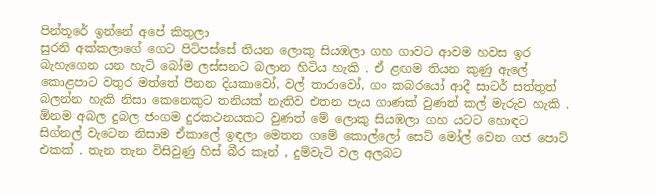පින්තූරේ ඉන්නේ අපේ කිතුලා
සුරනි අක්කලාගේ ගෙට පිටිපස්සේ තියන ලොකු සියඹලා ගහ ගාවට ආවම හවස ඉර බැහැගෙන යන හැටි බෝම ලස්සනට බලාන හිටිය හැකි . ඒ ළඟම තියන කුණු ඇලේ කොළපාට වතුර මත්තේ පීනන දියකාවෝ, වල් තාරාවෝ, ගං කබරයෝ ආදී සාටර් සත්තුත් බලන්න හැකි නිසා කෙනෙකුට තනියක් නැතිව එතන පැය ගාණක් වුණත් කල් මැරුව හැකි . ඕනම අබල දුබල ජංගම දුරකථනයකට වුණත් මේ ලොකු සියඹලා ගහ යටට හොඳට සිග්නල් වැටෙන නිසාම ඒකාලේ ඉඳලා මෙතන ගමේ කොල්ලෝ සෙට් මෝල් වෙන ගජ පොට් එකක් . තැන තැන විසිවුණු හිස් බීර කෑන් , දුම්වැටි වල අලබට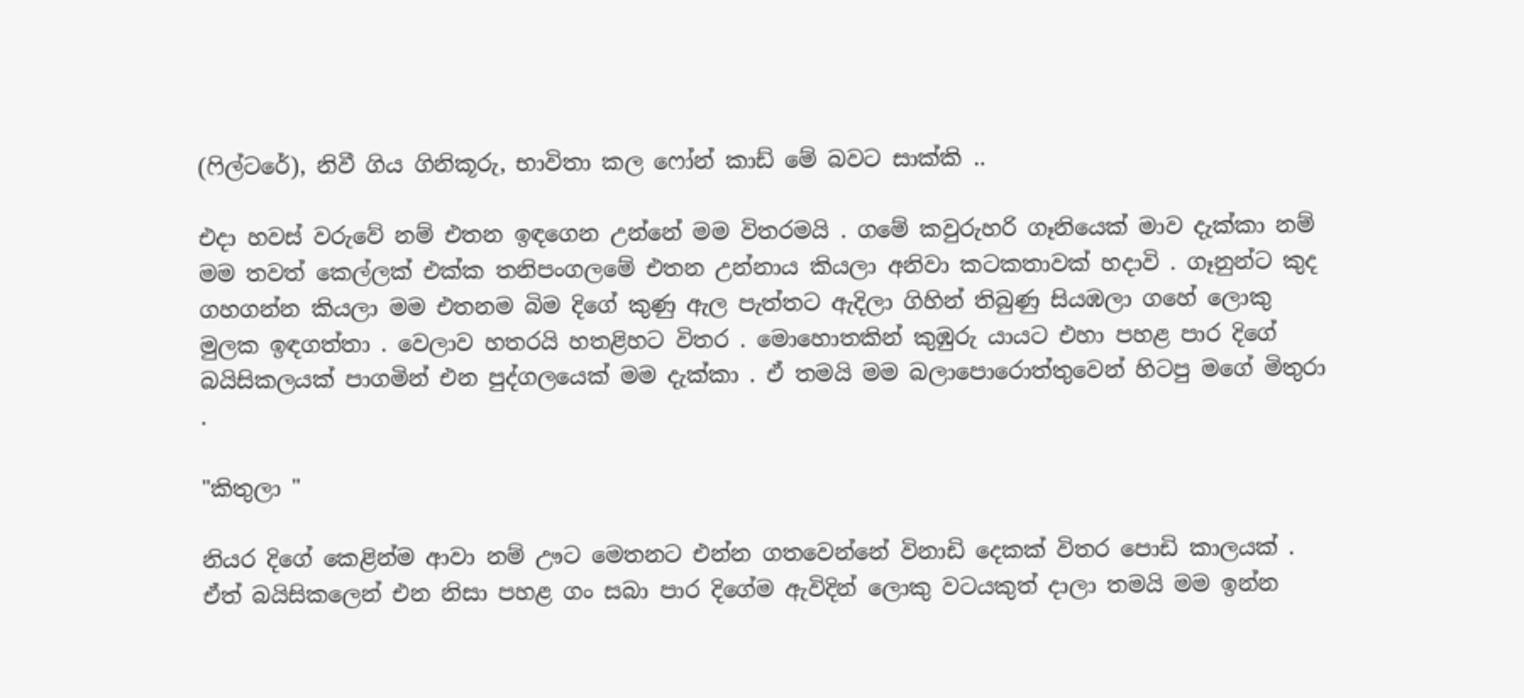(ෆිල්ටරේ), නිවී ගිය ගිනිකූරු, භාවිතා කල ෆෝන් කාඩ් මේ බවට සාක්කි ..

එදා හවස් වරුවේ නම් එතන ඉඳගෙන උන්නේ මම විතරමයි . ගමේ කවුරුහරි ගෑනියෙක් මාව දැක්කා නම් මම තවත් කෙල්ලක් එක්ක තනිපංගලමේ එතන උන්නාය කියලා අනිවා කටකතාවක් හදාවි . ගෑනුන්ට කුද ගහගන්න කියලා මම එතනම බිම දිගේ කුණු ඇල පැත්තට ඇදිලා ගිහින් තිබුණු සියඹලා ගහේ ලොකු මුලක ඉඳගත්තා . වෙලාව හතරයි හතළිහට විතර . මොහොතකින් කුඹුරු යායට එහා පහළ පාර දිගේ බයිසිකලයක් පාගමින් එන පුද්ගලයෙක් මම දැක්කා . ඒ තමයි මම බලාපොරොත්තුවෙන් හිටපු මගේ මිතුරා .

"කිතුලා "

නියර දිගේ කෙළින්ම ආවා නම් ඌට මෙතනට එන්න ගතවෙන්නේ විනාඩි දෙකක් විතර පොඩි කාලයක් . ඒත් බයිසිකලෙන් එන නිසා පහළ ගං සබා පාර දිගේම ඇවිදින් ලොකු වටයකුත් දාලා තමයි මම ඉන්න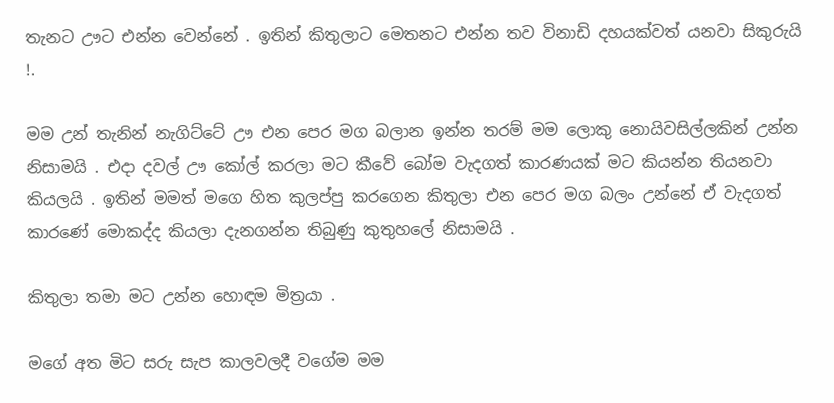තැනට ඌට එන්න වෙන්නේ . ඉතින් කිතුලාට මෙතනට එන්න තව විනාඩි දහයක්වත් යනවා සිකුරුයි !.

මම උන් තැනින් නැගිට්ටේ ඌ එන පෙර මග බලාන ඉන්න තරම් මම ලොකු නොයිවසිල්ලකින් උන්න නිසාමයි . එදා දවල් ඌ කෝල් කරලා මට කීවේ බෝම වැදගත් කාරණයක් මට කියන්න තියනවා කියලයි . ඉතින් මමත් මගෙ හිත කුලප්පු කරගෙන කිතුලා එන පෙර මග බලං උන්නේ ඒ වැදගත් කාරණේ මොකද්ද කියලා දැනගන්න තිබුණු කුතුහලේ නිසාමයි .

කිතුලා තමා මට උන්න හොඳම මිත්‍රයා .

මගේ අත මිට සරු සැප කාලවලදී වගේම මම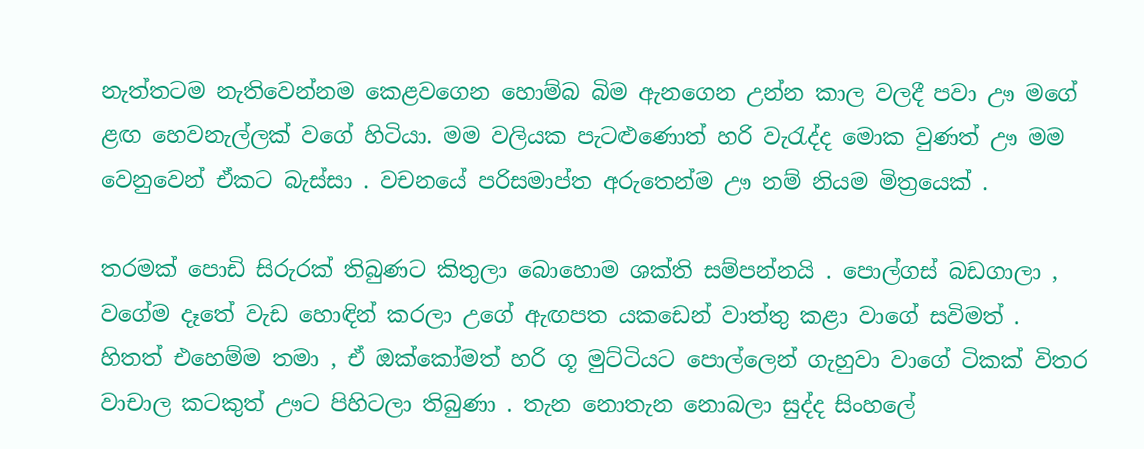නැත්තටම නැතිවෙන්නම කෙළවගෙන හොම්බ බිම ඇනගෙන උන්න කාල වලදී පවා ඌ මගේ ළඟ හෙවනැල්ලක් වගේ හිටියා. මම වලියක පැටළුණොත් හරි වැරැද්ද මොක වුණත් ඌ මම වෙනුවෙන් ඒකට බැස්සා . වචනයේ පරිසමාප්ත අරුතෙන්ම ඌ නම් නියම මිත්‍රයෙක් .

තරමක් පොඩි සිරුරක් තිබුණට කිතුලා බොහොම ශක්ති සම්පන්නයි . පොල්ගස් බඩගාලා , වගේම දෑතේ වැඩ හොඳින් කරලා උගේ ඇඟපත යකඩෙන් වාත්තු කළා වාගේ සවිමත් . හිතත් එහෙම්ම තමා , ඒ ඔක්කෝමත් හරි ගූ මුට්ටියට පොල්ලෙන් ගැහුවා වාගේ ටිකක් විතර වාචාල කටකුත් ඌට පිහිටලා තිබුණා . තැන නොතැන නොබලා සුද්ද සිංහලේ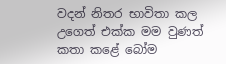වදන් නිතර භාවිතා කල උගෙත් එක්ක මම වුණත් කතා කළේ බෝම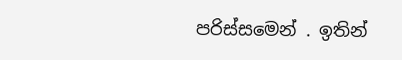පරිස්සමෙන් . ඉතින්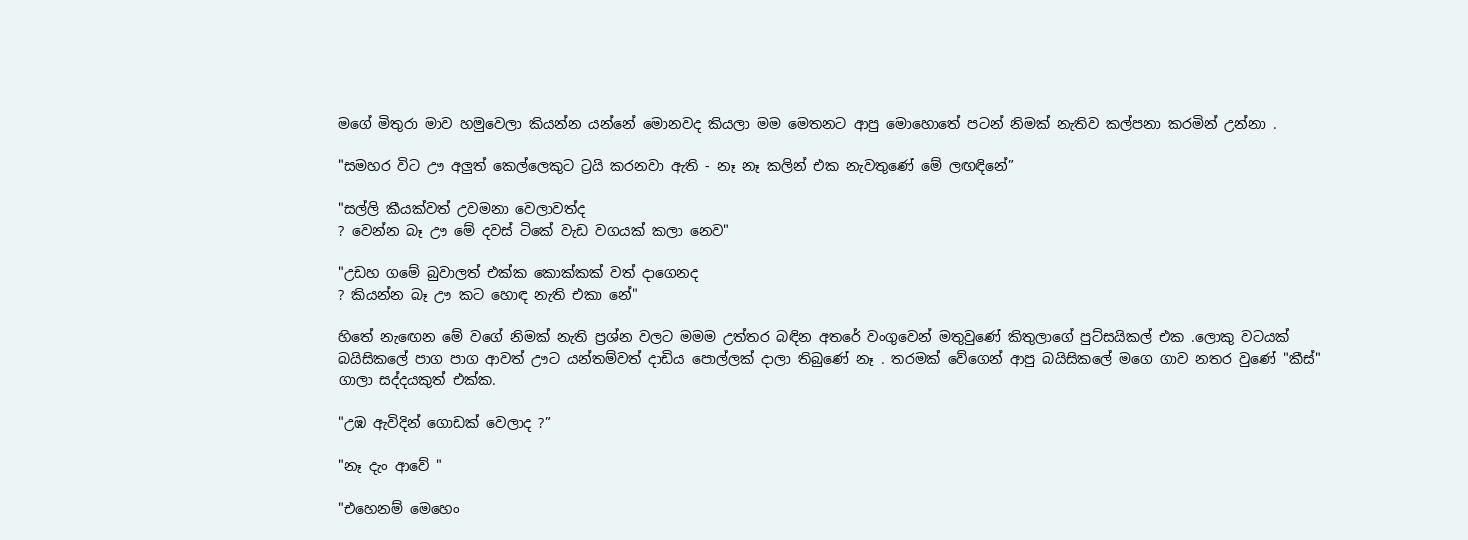මගේ මිතුරා මාව හමුවෙලා කියන්න යන්නේ මොනවද කියලා මම මෙතනට ආපු මොහොතේ පටන් නිමක් නැතිව කල්පනා කරමින් උන්නා .

"සමහර විට ඌ අලුත් කෙල්ලෙකුට ට්‍රයි කරනවා ඇති - නෑ නෑ කලින් එක නැවතුණේ මේ ලඟඳිනේ”

"සල්ලි කීයක්වත් උවමනා වෙලාවත්ද
? වෙන්න බෑ ඌ මේ දවස් ටිකේ වැඩ වගයක් කලා නෙව"

"උඩහ ගමේ බුවාලත් එක්ක කොක්කක් වත් දාගෙනද
? කියන්න බෑ ඌ කට හොඳ නැති එකා නේ"

හිතේ නැඟෙන මේ වගේ නිමක් නැති ප්‍රශ්න වලට මමම උත්තර බඳින අතරේ වංගුවෙන් මතුවුණේ කිතුලාගේ පුට්සයිකල් එක .ලොකු වටයක් බයිසිකලේ පාග පාග ආවත් ඌට යන්තම්වත් දාඩිය පොල්ලක් දාලා තිබුණේ නෑ . තරමක් වේගෙන් ආපු බයිසිකලේ මගෙ ගාව නතර වුණේ "කීස්" ගාලා සද්දයකුත් එක්ක.

"උඹ ඇවිදින් ගොඩක් වෙලාද ?”

"නෑ දැං ආවේ "

"එහෙනම් මෙහෙං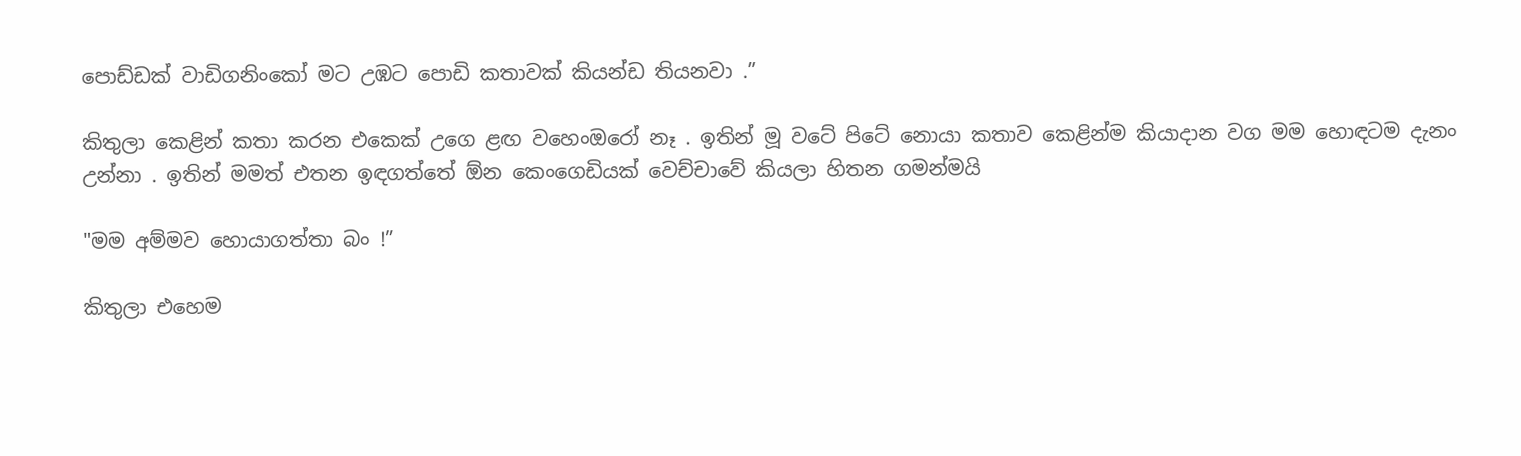පොඩ්ඩක් වාඩිගනිංකෝ මට උඹට පොඩි කතාවක් කියන්ඩ තියනවා .”

කිතුලා කෙළින් කතා කරන එකෙක් උගෙ ළඟ වහෙංඔරෝ නෑ . ඉතින් මූ වටේ පිටේ නොයා කතාව කෙළින්ම කියාදාන වග මම හොඳටම දැනං උන්නා . ඉතින් මමත් එතන ඉඳගත්තේ ඕන කෙංගෙඩියක් වෙච්චාවේ කියලා හිතන ගමන්මයි

"මම අම්මව හොයාගත්තා බං !”

කිතුලා එහෙම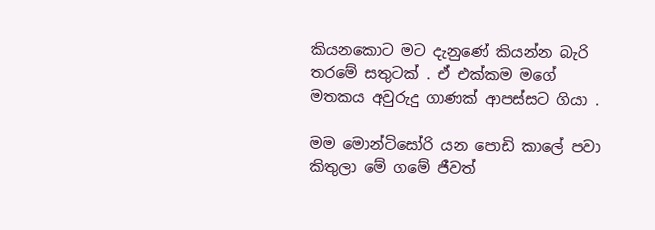කියනකොට මට දැනුණේ කියන්න බැරි තරමේ සතුටක් . ඒ එක්කම මගේ මතකය අවුරුදු ගාණක් ආපස්සට ගියා .

මම මොන්ටිසෝරි යන පොඩි කාලේ පවා කිතුලා මේ ගමේ ජීවත්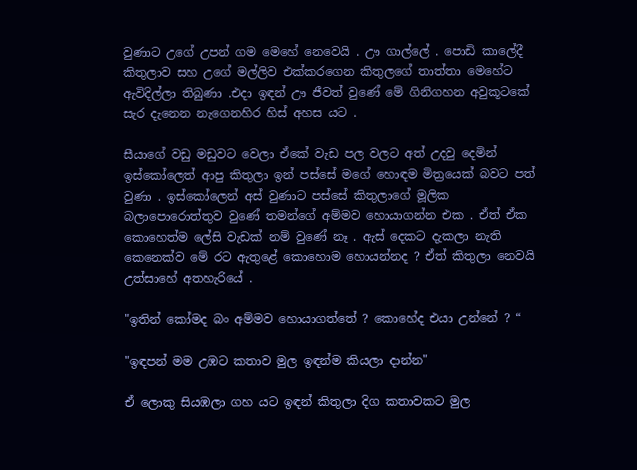වුණාට උගේ උපන් ගම මෙහේ නෙවෙයි . ඌ ගාල්ලේ . පොඩි කාලේදී කිතුලාව සහ උගේ මල්ලිව එක්කරගෙන කිතුලගේ තාත්තා මෙහේට ඇවිදිල්ලා තිබුණා .එදා ඉඳන් ඌ ජීවත් වුණේ මේ ගිනිගහන අවුකූටකේ සැර දැනෙන නැගෙනහිර හිස් අහස යට .

සීයාගේ වඩු මඩුවට වෙලා ඒකේ වැඩ පල වලට අත් උදවු දෙමින් ඉස්කෝලෙත් ආපු කිතුලා ඉන් පස්සේ මගේ හොඳම මිත්‍රයෙක් බවට පත් වුණා . ඉස්කෝලෙන් අස් වුණාට පස්සේ කිතුලාගේ මූලික බලාපොරොත්තුව වුණේ තමන්ගේ අම්මව හොයාගන්න එක . ඒත් ඒක කොහෙත්ම ලේසි වැඩක් නම් වුණේ නෑ . ඇස් දෙකට දැකලා නැති කෙනෙක්ව මේ රට ඇතුළේ කොහොම හොයන්නද ? ඒත් කිතුලා නෙවයි උත්සාහේ අතහැරියේ .

"ඉතින් කෝමද බං අම්මව හොයාගත්තේ ? කොහේද එයා උන්නේ ? “

"ඉඳපන් මම උඹට කතාව මුල ඉඳන්ම කියලා දාන්න"

ඒ ලොකු සියඹලා ගහ යට ඉඳන් කිතුලා දිග කතාවකට මුල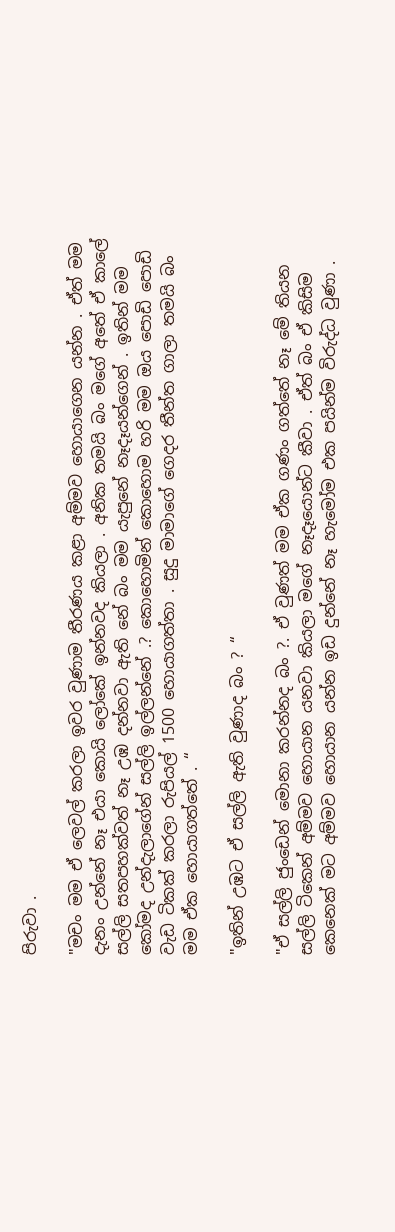පිරුවා .

"මචං මම ඒ ලෙවල් කරලා ඉවර වුණාම තීරණය කළා අම්මව හොයාගෙන යන්න . ඒත් මම දැනං උන්නේ නෑ එයා කොයි ලෝකේ ඉන්නවද කියලා . අනික තමයි බං මගේ අතේ ඒ කාලේ සල්ලි සතපහක්වත් නෑ උඹ දන්නවා ඇති නේ බං මම යැපුනේ නෑදෑයන්ගෙන් . ඉතින් මම කෝමද උන්දැලාගේන් සල්ලි ඉල්ලන්නේ .? කොහොමින් කොහොම හරි මම ඔය පොඩි පොඩි වැඩ ටිකක් කරලා රුපියල් 1500 හොයාගත්තා . සුදු මාමාගේ ගෙදර තීන්ත ගාලා තමයි බං මම ඒක හොයාගත්තේ . “

"ඉතින් උඹට ඒ සල්ලි ඇති වුණාද බං ? “

"ඒ සල්ලි ජුංඩෙන් මොනා කරන්නද බං ?. ඒ වුණත් මම ඒක ගණං ගත්තේ නෑ මේ තියන සල්ලි ටිකෙන් අම්මව හොයාන යනවා කියලා මගේ නෑදෑයොන්ට කීවා . ඒත් බං ඒ කිසිම කෙනෙක් මට අම්මව හොයාන යන්න ඉඩ දුන්නේ නෑ හැමෝම එක පයින්ම විරුද්ධ වුණා .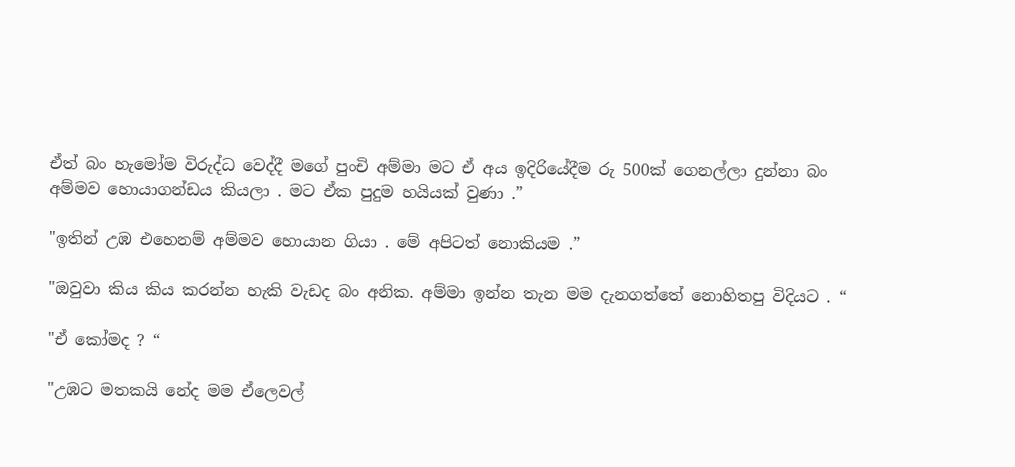ඒත් බං හැමෝම විරුද්ධ වෙද්දී මගේ පුංචි අම්මා මට ඒ අය ඉදිරියේදීම රු 500ක් ගෙනල්ලා දුන්නා බං අම්මව හොයාගන්ඩය කියලා . මට ඒක පුදුම හයියක් වුණා .”

"ඉතින් උඹ එහෙනම් අම්මව හොයාන ගියා . මේ අපිටත් නොකියම .”

"ඔවුවා කිය කිය කරන්න හැකි වැඩද බං අනික. අම්මා ඉන්න තැන මම දැනගත්තේ නොහිතපු විදියට . “

"ඒ කෝමද ? “

"උඹට මතකයි නේද මම ඒලෙවල්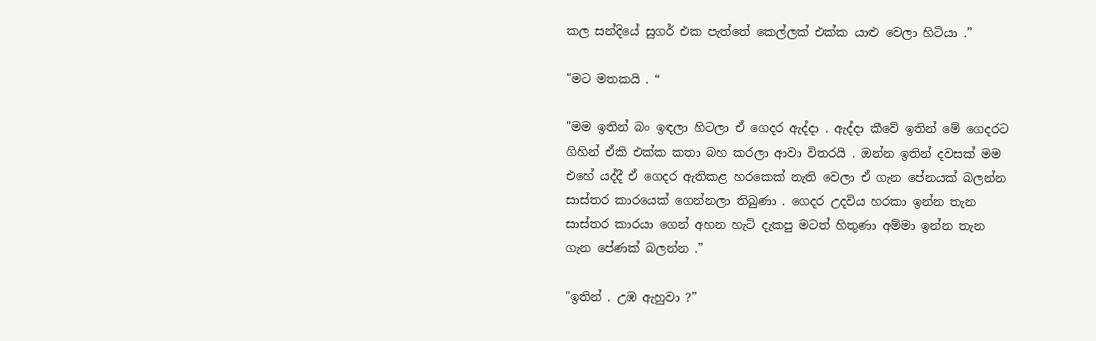කල සන්දියේ සුගර් එක පැත්තේ කෙල්ලක් එක්ක යාළු වෙලා හිටියා .”

"මට මතකයි . “

"මම ඉතින් බං ඉඳලා හිටලා ඒ ගෙදර ඇද්දා . ඇද්දා කීවේ ඉතින් මේ ගෙදරට ගිහින් ඒකි එක්ක කතා බහ කරලා ආවා විතරයි . ඔන්න ඉතින් දවසක් මම එහේ යද්දී ඒ ගෙදර ඇතිකළ හරකෙක් නැති වෙලා ඒ ගැන පේනයක් බලන්න සාස්තර කාරයෙක් ගෙන්නලා තිබුණා . ගෙදර උදවිය හරකා ඉන්න තැන සාස්තර කාරයා ගෙන් අහන හැටි දැකපු මටත් හිතුණා අම්මා ඉන්න තැන ගැන පේණක් බලන්න .”

"ඉතින් . උඹ ඇහුවා ?”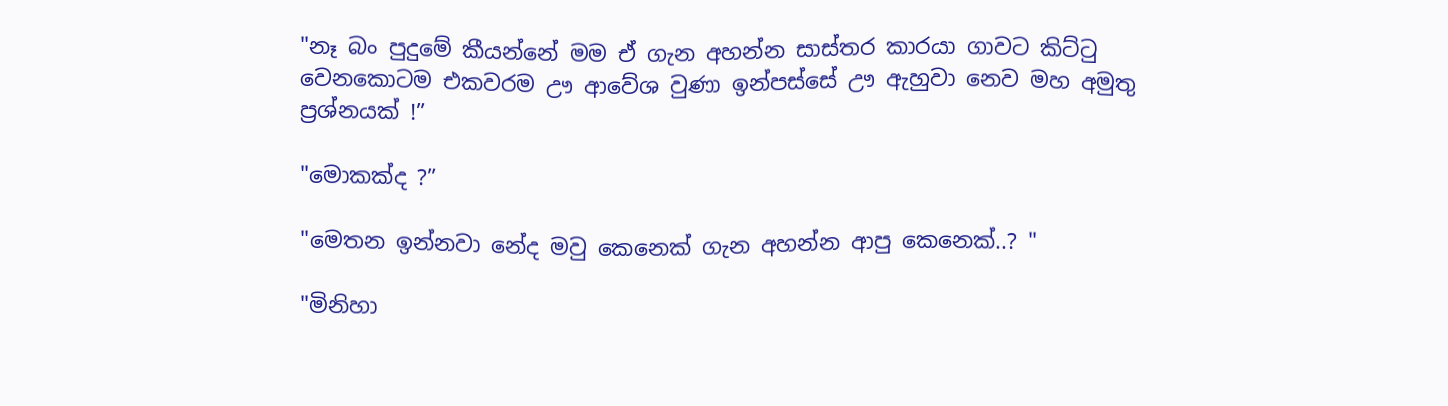"නෑ බං පුදුමේ කීයන්නේ මම ඒ ගැන අහන්න සාස්තර කාරයා ගාවට කිට්ටු වෙනකොටම එකවරම ඌ ආවේශ වුණා ඉන්පස්සේ ඌ ඇහුවා නෙව මහ අමුතු ප්‍රශ්නයක් !”

"මොකක්ද ?”

"මෙතන ඉන්නවා නේද මවු කෙනෙක් ගැන අහන්න ආපු කෙනෙක්..? "

"මිනිහා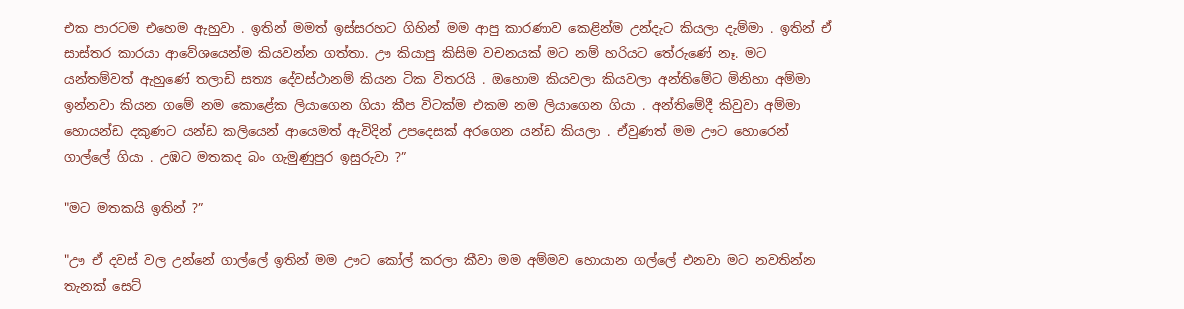එක පාරටම එහෙම ඇහුවා . ඉතින් මමත් ඉස්සරහට ගිහින් මම ආපු කාරණාව කෙළින්ම උන්දැට කියලා දැම්මා . ඉතින් ඒ සාස්තර කාරයා ආවේශයෙන්ම කියවන්න ගත්තා. ඌ කියාපු කිසිම වචනයක් මට නම් හරියට තේරුණේ නෑ. මට යන්තම්වත් ඇහුණේ තලාඩි සත්‍ය දේවස්ථානම් කියන ටික විතරයි . ඔහොම කියවලා කියවලා අන්තිමේට මිනිහා අම්මා ඉන්නවා කියන ගමේ නම කොළේක ලියාගෙන ගියා කීප විටක්ම එකම නම ලියාගෙන ගියා . අන්තිමේදී කිවුවා අම්මා හොයන්ඩ දකුණට යන්ඩ කලියෙන් ආයෙමත් ඇවිදින් උපදෙසක් අරගෙන යන්ඩ කියලා . ඒවුණත් මම ඌට හොරෙන් ගාල්ලේ ගියා . උඹට මතකද බං ගැමුණුපුර ඉසුරුවා ?”

"මට මතකයි ඉතින් ?”

"ඌ ඒ දවස් වල උන්නේ ගාල්ලේ ඉතින් මම ඌට කෝල් කරලා කීවා මම අම්මව හොයාන ගල්ලේ එනවා මට නවතින්න තැනක් සෙට්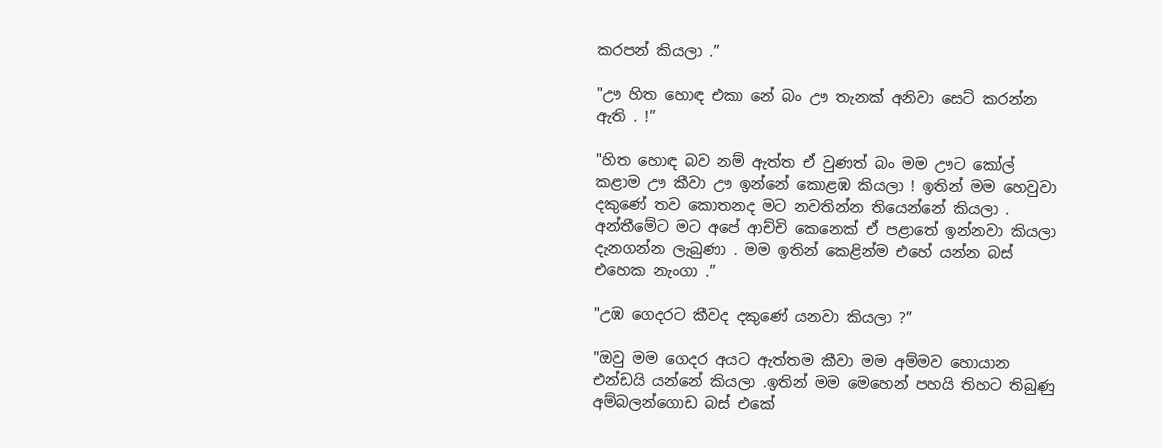කරපන් කියලා .”

"ඌ හිත හොඳ එකා නේ බං ඌ තැනක් අනිවා සෙට් කරන්න ඇති . !”

"හිත හොඳ බව නම් ඇත්ත ඒ වුණත් බං මම ඌට කෝල් කළාම ඌ කීවා ඌ ඉන්නේ කොළඹ කියලා ! ඉතින් මම හෙවුවා දකුණේ තව කොතනද මට නවතින්න තියෙන්නේ කියලා . අන්තීමේට මට අපේ ආච්චි කෙනෙක් ඒ පළාතේ ඉන්නවා කියලා දැනගන්න ලැබුණා . මම ඉතින් කෙළින්ම එහේ යන්න බස් එහෙක නැංගා .”

"උඹ ගෙදරට කීවද දකුණේ යනවා කියලා ?”

"ඔවු මම ගෙදර අයට ඇත්තම කීවා මම අම්මව හොයාන එන්ඩයි යන්නේ කියලා .ඉතින් මම මෙහෙන් පහයි තිහට තිබුණු අම්බලන්ගොඩ බස් එකේ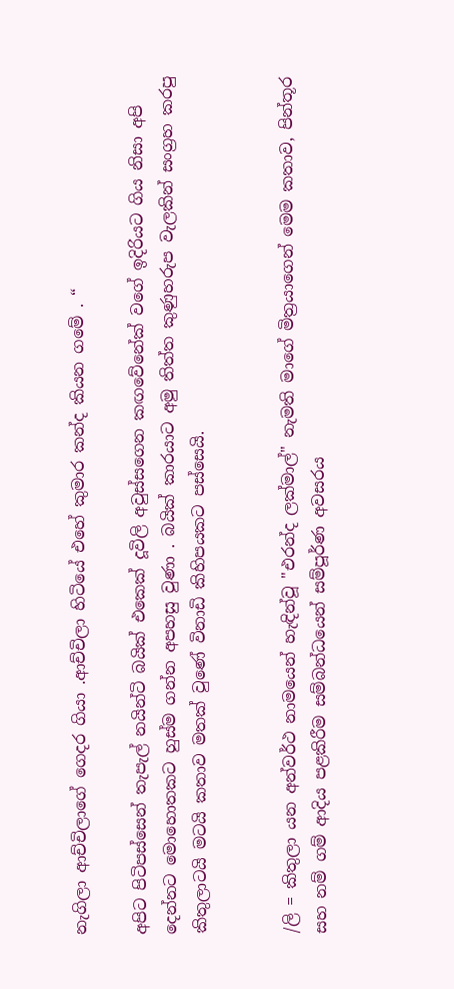නැගිලා ආච්චිලාගේ ගෙදර ගියා .ආච්චිලා හිටියේ එහේ කුමාර කන්ද කියන ගමේ . “

අපිට පිටිපස්සෙන් තැපැල් නයින්ටි බයික් එකෙක් දූවිලි අවුස්සගෙන කඟවේනේක් වගේ ඉදිරියට ගිය නිසා අපි දෙන්නට මොහොතකට හුස්ම ගන්න අපහසු වුණා . බයික් කාරයාට අමු තිත්ත කුණුහරුප වැලකින් සංග්‍රහ කරපු කිතුලාටයි මටයි කතාව මතක් වුණේ විනාඩි කිහිපයකට පස්සෙයි.


/ලි = කිතුලා යන අන්වර්ථ නාමයෙන් හැඳින්වූ "එරන්ද ලක්මාල්" නැමති මාගේ මිත්‍රයාගෙන් මෙම කතාව, පින්තූර සහ නම් ගම් ආදිය පළකිරීම සම්බන්ධයෙන් සම්පූර්ණ අවසරය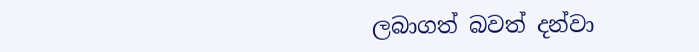ලබාගත් බවත් දන්වා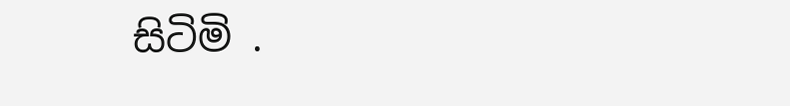සිටිමි .